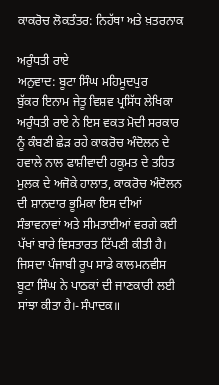ਕਾਕਰੋਚ ਲੋਕਤੰਤਰ: ਨਿਹੱਥਾ ਅਤੇ ਖ਼ਤਰਨਾਕ

ਅਰੁੰਧਤੀ ਰਾਏ
ਅਨੁਵਾਦ: ਬੂਟਾ ਸਿੰਘ ਮਹਿਮੂਦਪੁਰ
ਬੁੱਕਰ ਇਨਾਮ ਜੇਤੂ ਵਿਸ਼ਵ ਪ੍ਰਸਿੱਧ ਲੇਖਿਕਾ ਅਰੁੰਧਤੀ ਰਾਏ ਨੇ ਇਸ ਵਕਤ ਮੋਦੀ ਸਰਕਾਰ ਨੂੰ ਕੰਬਣੀ ਛੇੜ ਰਹੇ ਕਾਕਰੋਚ ਅੰਦੋਲਨ ਦੇ ਹਵਾਲੇ ਨਾਲ ਫਾਸ਼ੀਵਾਦੀ ਹਕੂਮਤ ਦੇ ਤਹਿਤ ਮੁਲਕ ਦੇ ਅਜੋਕੇ ਹਾਲਾਤ, ਕਾਕਰੋਚ ਅੰਦੋਲਨ ਦੀ ਸ਼ਾਨਦਾਰ ਭੂਮਿਕਾ ਇਸ ਦੀਆਂ ਸੰਭਾਵਨਾਵਾਂ ਅਤੇ ਸੀਮਤਾਈਆਂ ਵਰਗੇ ਕਈ ਪੱਖਾਂ ਬਾਰੇ ਵਿਸਤਾਰਤ ਟਿੱਪਣੀ ਕੀਤੀ ਹੈ। ਜਿਸਦਾ ਪੰਜਾਬੀ ਰੂਪ ਸਾਡੇ ਕਾਲਮਨਵੀਸ ਬੂਟਾ ਸਿੰਘ ਨੇ ਪਾਠਕਾਂ ਦੀ ਜਾਣਕਾਰੀ ਲਈ ਸਾਂਝਾ ਕੀਤਾ ਹੈ।-ਸੰਪਾਦਕ॥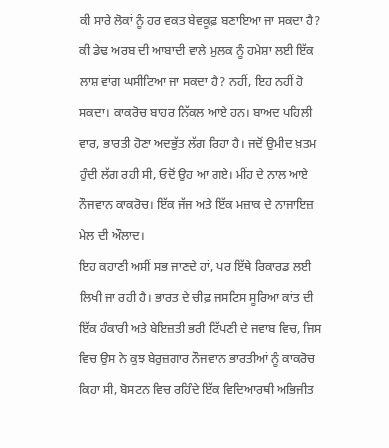ਕੀ ਸਾਰੇ ਲੋਕਾਂ ਨੂੰ ਹਰ ਵਕਤ ਬੇਵਕੂਫ਼ ਬਣਾਇਆ ਜਾ ਸਕਦਾ ਹੈ? ਕੀ ਡੇਢ ਅਰਬ ਦੀ ਆਬਾਦੀ ਵਾਲੇ ਮੁਲਕ ਨੂੰ ਹਮੇਸ਼ਾ ਲਈ ਇੱਕ ਲਾਸ਼ ਵਾਂਗ ਘਸੀਟਿਆ ਜਾ ਸਕਦਾ ਹੈ? ਨਹੀਂ, ਇਹ ਨਹੀਂ ਹੋ ਸਕਦਾ। ਕਾਕਰੋਚ ਬਾਹਰ ਨਿੱਕਲ ਆਏ ਹਨ। ਬਾਅਦ ਪਹਿਲੀ ਵਾਰ, ਭਾਰਤੀ ਹੋਣਾ ਅਦਭੁੱਤ ਲੱਗ ਰਿਹਾ ਹੈ। ਜਦੋਂ ਉਮੀਦ ਖ਼ਤਮ ਹੁੰਦੀ ਲੱਗ ਰਹੀ ਸੀ, ਓਦੋਂ ਉਹ ਆ ਗਏ। ਮੀਂਹ ਦੇ ਨਾਲ ਆਏ ਨੌਜਵਾਨ ਕਾਕਰੋਚ। ਇੱਕ ਜੱਜ ਅਤੇ ਇੱਕ ਮਜ਼ਾਕ ਦੇ ਨਾਜਾਇਜ਼ ਮੇਲ ਦੀ ਔਲਾਦ।
ਇਹ ਕਹਾਣੀ ਅਸੀਂ ਸਭ ਜਾਣਦੇ ਹਾਂ, ਪਰ ਇੱਥੇ ਰਿਕਾਰਡ ਲਈ ਲਿਖੀ ਜਾ ਰਹੀ ਹੈ। ਭਾਰਤ ਦੇ ਚੀਫ਼ ਜਸਟਿਸ ਸੂਰਿਆ ਕਾਂਤ ਦੀ ਇੱਕ ਹੰਕਾਰੀ ਅਤੇ ਬੇਇਜ਼ਤੀ ਭਰੀ ਟਿੱਪਣੀ ਦੇ ਜਵਾਬ ਵਿਚ, ਜਿਸ ਵਿਚ ਉਸ ਨੇ ਕੁਝ ਬੇਰੁਜ਼ਗਾਰ ਨੌਜਵਾਨ ਭਾਰਤੀਆਂ ਨੂੰ ਕਾਕਰੋਚ ਕਿਹਾ ਸੀ, ਬੋਸਟਨ ਵਿਚ ਰਹਿੰਦੇ ਇੱਕ ਵਿਦਿਆਰਥੀ ਅਭਿਜੀਤ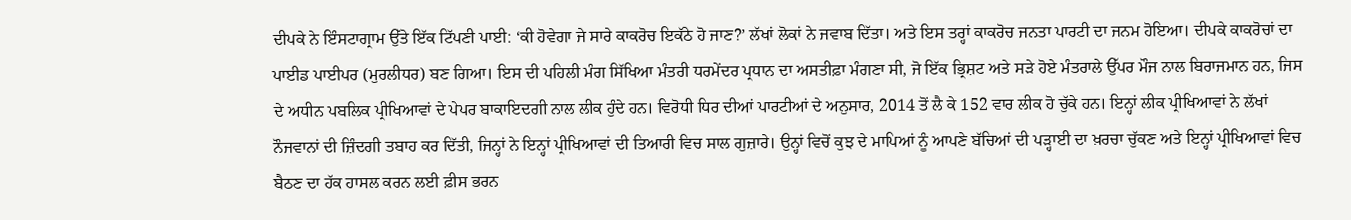ਦੀਪਕੇ ਨੇ ਇੰਸਟਾਗ੍ਰਾਮ ਉੱਤੇ ਇੱਕ ਟਿੱਪਣੀ ਪਾਈ: ‘ਕੀ ਹੋਵੇਗਾ ਜੇ ਸਾਰੇ ਕਾਕਰੋਚ ਇਕੱਠੇ ਹੋ ਜਾਣ?’ ਲੱਖਾਂ ਲੋਕਾਂ ਨੇ ਜਵਾਬ ਦਿੱਤਾ। ਅਤੇ ਇਸ ਤਰ੍ਹਾਂ ਕਾਕਰੋਚ ਜਨਤਾ ਪਾਰਟੀ ਦਾ ਜਨਮ ਹੋਇਆ। ਦੀਪਕੇ ਕਾਕਰੋਚਾਂ ਦਾ ਪਾਈਡ ਪਾਈਪਰ (ਮੁਰਲੀਧਰ) ਬਣ ਗਿਆ। ਇਸ ਦੀ ਪਹਿਲੀ ਮੰਗ ਸਿੱਖਿਆ ਮੰਤਰੀ ਧਰਮੇਂਦਰ ਪ੍ਰਧਾਨ ਦਾ ਅਸਤੀਫ਼ਾ ਮੰਗਣਾ ਸੀ, ਜੋ ਇੱਕ ਭ੍ਰਿਸ਼ਟ ਅਤੇ ਸੜੇ ਹੋਏ ਮੰਤਰਾਲੇ ਉੱਪਰ ਮੌਜ ਨਾਲ ਬਿਰਾਜਮਾਨ ਹਨ, ਜਿਸ ਦੇ ਅਧੀਨ ਪਬਲਿਕ ਪ੍ਰੀਖਿਆਵਾਂ ਦੇ ਪੇਪਰ ਬਾਕਾਇਦਗੀ ਨਾਲ ਲੀਕ ਹੁੰਦੇ ਹਨ। ਵਿਰੋਧੀ ਧਿਰ ਦੀਆਂ ਪਾਰਟੀਆਂ ਦੇ ਅਨੁਸਾਰ, 2014 ਤੋਂ ਲੈ ਕੇ 152 ਵਾਰ ਲੀਕ ਹੋ ਚੁੱਕੇ ਹਨ। ਇਨ੍ਹਾਂ ਲੀਕ ਪ੍ਰੀਖਿਆਵਾਂ ਨੇ ਲੱਖਾਂ ਨੌਜਵਾਨਾਂ ਦੀ ਜ਼ਿੰਦਗੀ ਤਬਾਹ ਕਰ ਦਿੱਤੀ, ਜਿਨ੍ਹਾਂ ਨੇ ਇਨ੍ਹਾਂ ਪ੍ਰੀਖਿਆਵਾਂ ਦੀ ਤਿਆਰੀ ਵਿਚ ਸਾਲ ਗੁਜ਼ਾਰੇ। ਉਨ੍ਹਾਂ ਵਿਚੋਂ ਕੁਝ ਦੇ ਮਾਪਿਆਂ ਨੂੰ ਆਪਣੇ ਬੱਚਿਆਂ ਦੀ ਪੜ੍ਹਾਈ ਦਾ ਖ਼ਰਚਾ ਚੁੱਕਣ ਅਤੇ ਇਨ੍ਹਾਂ ਪ੍ਰੀਖਿਆਵਾਂ ਵਿਚ ਬੈਠਣ ਦਾ ਹੱਕ ਹਾਸਲ ਕਰਨ ਲਈ ਫ਼ੀਸ ਭਰਨ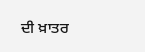ਦੀ ਖ਼ਾਤਰ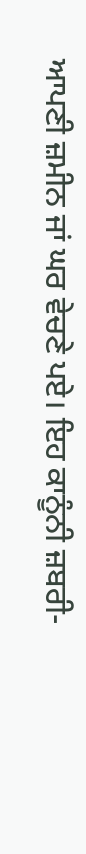ਆਪਣੀ ਜ਼ਮੀਨ ਜਾਂ ਘਰ ਵੇਚਣੇ ਪਏ। ਇਹ ਕਾਨੂੰਨੀ ਜ਼ਬਰੀ-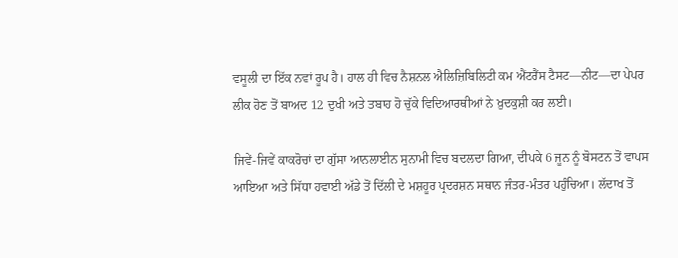ਵਸੂਲੀ ਦਾ ਇੱਕ ਨਵਾਂ ਰੂਪ ਹੈ। ਹਾਲ ਹੀ ਵਿਚ ਨੈਸ਼ਨਲ ਐਲਿਜ਼ਿਬਿਲਿਟੀ ਕਮ ਐਂਟਰੈਂਸ ਟੈਸਟ—ਨੀਟ—ਦਾ ਪੇਪਰ ਲੀਕ ਹੋਣ ਤੋਂ ਬਾਅਦ 12 ਦੁਖੀ ਅਤੇ ਤਬਾਹ ਹੋ ਚੁੱਕੇ ਵਿਦਿਆਰਥੀਆਂ ਨੇ ਖ਼ੁਦਕੁਸ਼ੀ ਕਰ ਲਈ।

ਜਿਵੇਂ-ਜਿਵੇਂ ਕਾਕਰੋਚਾਂ ਦਾ ਗੁੱਸਾ ਆਨਲਾਈਨ ਸੁਨਾਮੀ ਵਿਚ ਬਦਲਦਾ ਗਿਆ, ਦੀਪਕੇ 6 ਜੂਨ ਨੂੰ ਬੋਸਟਨ ਤੋਂ ਵਾਪਸ ਆਇਆ ਅਤੇ ਸਿੱਧਾ ਹਵਾਈ ਅੱਡੇ ਤੋਂ ਦਿੱਲੀ ਦੇ ਮਸ਼ਹੂਰ ਪ੍ਰਦਰਸ਼ਨ ਸਥਾਨ ਜੰਤਰ-ਮੰਤਰ ਪਹੁੰਚਿਆ। ਲੱਦਾਖ ਤੋਂ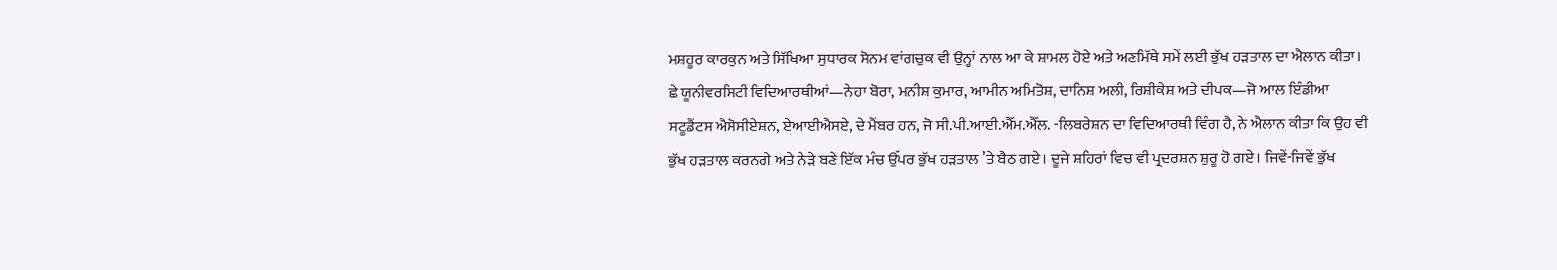ਮਸ਼ਹੂਰ ਕਾਰਕੁਨ ਅਤੇ ਸਿੱਖਿਆ ਸੁਧਾਰਕ ਸੋਨਮ ਵਾਂਗਚੁਕ ਵੀ ਉਨ੍ਹਾਂ ਨਾਲ ਆ ਕੇ ਸ਼ਾਮਲ ਹੋਏ ਅਤੇ ਅਣਮਿੱਥੇ ਸਮੇਂ ਲਈ ਭੁੱਖ ਹੜਤਾਲ ਦਾ ਐਲਾਨ ਕੀਤਾ। ਛੇ ਯੂਨੀਵਰਸਿਟੀ ਵਿਦਿਆਰਥੀਆਂ—ਨੇਹਾ ਬੋਰਾ, ਮਨੀਸ਼ ਕੁਮਾਰ, ਆਮੀਨ ਅਮਿਤੋਸ਼, ਦਾਨਿਸ਼ ਅਲੀ, ਰਿਸ਼ੀਕੇਸ਼ ਅਤੇ ਦੀਪਕ—ਜੋ ਆਲ ਇੰਡੀਆ ਸਟੂਡੈਂਟਸ ਐਸੋਸੀਏਸ਼ਨ, ਏਆਈਐਸਏ, ਦੇ ਮੈਂਬਰ ਹਨ, ਜੋ ਸੀ.ਪੀ.ਆਈ.ਐੱਮ.ਐੱਲ. -ਲਿਬਰੇਸ਼ਨ ਦਾ ਵਿਦਿਆਰਥੀ ਵਿੰਗ ਹੈ, ਨੇ ਐਲਾਨ ਕੀਤਾ ਕਿ ਉਹ ਵੀ ਭੁੱਖ ਹੜਤਾਲ ਕਰਨਗੇ ਅਤੇ ਨੇੜੇ ਬਣੇ ਇੱਕ ਮੰਚ ਉੱਪਰ ਭੁੱਖ ਹੜਤਾਲ ’ਤੇ ਬੈਠ ਗਏ। ਦੂਜੇ ਸ਼ਹਿਰਾਂ ਵਿਚ ਵੀ ਪ੍ਰਦਰਸ਼ਨ ਸ਼ੁਰੂ ਹੋ ਗਏ। ਜਿਵੇਂ-ਜਿਵੇਂ ਭੁੱਖ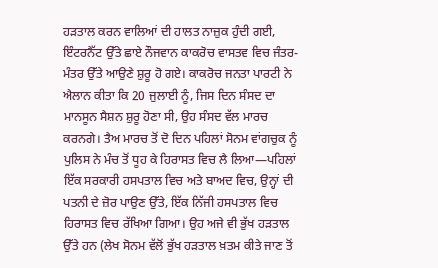ਹੜਤਾਲ ਕਰਨ ਵਾਲਿਆਂ ਦੀ ਹਾਲਤ ਨਾਜ਼ੁਕ ਹੁੰਦੀ ਗਈ, ਇੰਟਰਨੈੱਟ ਉੱਤੇ ਛਾਏ ਨੌਜਵਾਨ ਕਾਕਰੋਚ ਵਾਸਤਵ ਵਿਚ ਜੰਤਰ-ਮੰਤਰ ਉੱਤੇ ਆਉਣੇ ਸ਼ੁਰੂ ਹੋ ਗਏ। ਕਾਕਰੋਚ ਜਨਤਾ ਪਾਰਟੀ ਨੇ ਐਲਾਨ ਕੀਤਾ ਕਿ 20 ਜੁਲਾਈ ਨੂੰ, ਜਿਸ ਦਿਨ ਸੰਸਦ ਦਾ ਮਾਨਸੂਨ ਸੈਸ਼ਨ ਸ਼ੁਰੂ ਹੋਣਾ ਸੀ, ਉਹ ਸੰਸਦ ਵੱਲ ਮਾਰਚ ਕਰਨਗੇ। ਤੈਅ ਮਾਰਚ ਤੋਂ ਦੋ ਦਿਨ ਪਹਿਲਾਂ ਸੋਨਮ ਵਾਂਗਚੁਕ ਨੂੰ ਪੁਲਿਸ ਨੇ ਮੰਚ ਤੋਂ ਧੂਹ ਕੇ ਹਿਰਾਸਤ ਵਿਚ ਲੈ ਲਿਆ—ਪਹਿਲਾਂ ਇੱਕ ਸਰਕਾਰੀ ਹਸਪਤਾਲ ਵਿਚ ਅਤੇ ਬਾਅਦ ਵਿਚ, ਉਨ੍ਹਾਂ ਦੀ ਪਤਨੀ ਦੇ ਜ਼ੋਰ ਪਾਉਣ ਉੱਤੇ, ਇੱਕ ਨਿੱਜੀ ਹਸਪਤਾਲ ਵਿਚ ਹਿਰਾਸਤ ਵਿਚ ਰੱਖਿਆ ਗਿਆ। ਉਹ ਅਜੇ ਵੀ ਭੁੱਖ ਹੜਤਾਲ ਉੱਤੇ ਹਨ (ਲੇਖ ਸੋਨਮ ਵੱਲੋਂ ਭੁੱਖ ਹੜਤਾਲ ਖ਼ਤਮ ਕੀਤੇ ਜਾਣ ਤੋਂ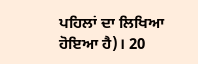ਪਹਿਲਾਂ ਦਾ ਲਿਖਿਆ ਹੋਇਆ ਹੈ)। 20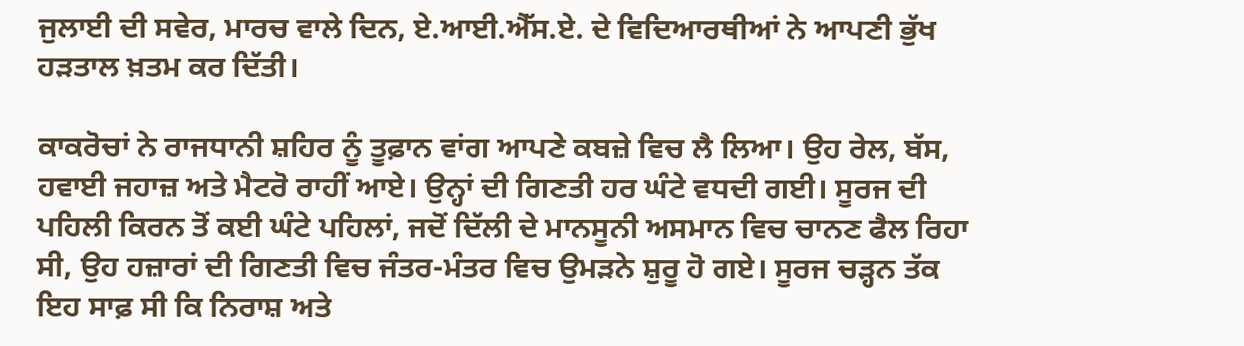ਜੁਲਾਈ ਦੀ ਸਵੇਰ, ਮਾਰਚ ਵਾਲੇ ਦਿਨ, ਏ.ਆਈ.ਐੱਸ.ਏ. ਦੇ ਵਿਦਿਆਰਥੀਆਂ ਨੇ ਆਪਣੀ ਭੁੱਖ ਹੜਤਾਲ ਖ਼ਤਮ ਕਰ ਦਿੱਤੀ।

ਕਾਕਰੋਚਾਂ ਨੇ ਰਾਜਧਾਨੀ ਸ਼ਹਿਰ ਨੂੰ ਤੂਫ਼ਾਨ ਵਾਂਗ ਆਪਣੇ ਕਬਜ਼ੇ ਵਿਚ ਲੈ ਲਿਆ। ਉਹ ਰੇਲ, ਬੱਸ, ਹਵਾਈ ਜਹਾਜ਼ ਅਤੇ ਮੈਟਰੋ ਰਾਹੀਂ ਆਏ। ਉਨ੍ਹਾਂ ਦੀ ਗਿਣਤੀ ਹਰ ਘੰਟੇ ਵਧਦੀ ਗਈ। ਸੂਰਜ ਦੀ ਪਹਿਲੀ ਕਿਰਨ ਤੋਂ ਕਈ ਘੰਟੇ ਪਹਿਲਾਂ, ਜਦੋਂ ਦਿੱਲੀ ਦੇ ਮਾਨਸੂਨੀ ਅਸਮਾਨ ਵਿਚ ਚਾਨਣ ਫੈਲ ਰਿਹਾ ਸੀ, ਉਹ ਹਜ਼ਾਰਾਂ ਦੀ ਗਿਣਤੀ ਵਿਚ ਜੰਤਰ-ਮੰਤਰ ਵਿਚ ਉਮੜਨੇ ਸ਼ੁਰੂ ਹੋ ਗਏ। ਸੂਰਜ ਚੜ੍ਹਨ ਤੱਕ ਇਹ ਸਾਫ਼ ਸੀ ਕਿ ਨਿਰਾਸ਼ ਅਤੇ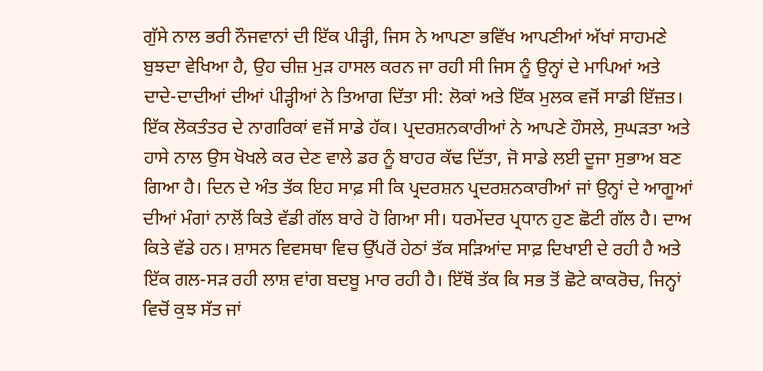ਗੁੱਸੇ ਨਾਲ ਭਰੀ ਨੌਜਵਾਨਾਂ ਦੀ ਇੱਕ ਪੀੜ੍ਹੀ, ਜਿਸ ਨੇ ਆਪਣਾ ਭਵਿੱਖ ਆਪਣੀਆਂ ਅੱਖਾਂ ਸਾਹਮਣੇ ਬੁਝਦਾ ਵੇਖਿਆ ਹੈ, ਉਹ ਚੀਜ਼ ਮੁੜ ਹਾਸਲ ਕਰਨ ਜਾ ਰਹੀ ਸੀ ਜਿਸ ਨੂੰ ਉਨ੍ਹਾਂ ਦੇ ਮਾਪਿਆਂ ਅਤੇ ਦਾਦੇ-ਦਾਦੀਆਂ ਦੀਆਂ ਪੀੜ੍ਹੀਆਂ ਨੇ ਤਿਆਗ ਦਿੱਤਾ ਸੀ: ਲੋਕਾਂ ਅਤੇ ਇੱਕ ਮੁਲਕ ਵਜੋਂ ਸਾਡੀ ਇੱਜ਼ਤ। ਇੱਕ ਲੋਕਤੰਤਰ ਦੇ ਨਾਗਰਿਕਾਂ ਵਜੋਂ ਸਾਡੇ ਹੱਕ। ਪ੍ਰਦਰਸ਼ਨਕਾਰੀਆਂ ਨੇ ਆਪਣੇ ਹੌਸਲੇ, ਸੁਘੜਤਾ ਅਤੇ ਹਾਸੇ ਨਾਲ ਉਸ ਖੋਖਲੇ ਕਰ ਦੇਣ ਵਾਲੇ ਡਰ ਨੂੰ ਬਾਹਰ ਕੱਢ ਦਿੱਤਾ, ਜੋ ਸਾਡੇ ਲਈ ਦੂਜਾ ਸੁਭਾਅ ਬਣ ਗਿਆ ਹੈ। ਦਿਨ ਦੇ ਅੰਤ ਤੱਕ ਇਹ ਸਾਫ਼ ਸੀ ਕਿ ਪ੍ਰਦਰਸ਼ਨ ਪ੍ਰਦਰਸ਼ਨਕਾਰੀਆਂ ਜਾਂ ਉਨ੍ਹਾਂ ਦੇ ਆਗੂਆਂ ਦੀਆਂ ਮੰਗਾਂ ਨਾਲੋਂ ਕਿਤੇ ਵੱਡੀ ਗੱਲ ਬਾਰੇ ਹੋ ਗਿਆ ਸੀ। ਧਰਮੇਂਦਰ ਪ੍ਰਧਾਨ ਹੁਣ ਛੋਟੀ ਗੱਲ ਹੈ। ਦਾਅ ਕਿਤੇ ਵੱਡੇ ਹਨ। ਸ਼ਾਸਨ ਵਿਵਸਥਾ ਵਿਚ ਉੱਪਰੋਂ ਹੇਠਾਂ ਤੱਕ ਸੜਿਆਂਦ ਸਾਫ਼ ਦਿਖਾਈ ਦੇ ਰਹੀ ਹੈ ਅਤੇ ਇੱਕ ਗਲ-ਸੜ ਰਹੀ ਲਾਸ਼ ਵਾਂਗ ਬਦਬੂ ਮਾਰ ਰਹੀ ਹੈ। ਇੱਥੋਂ ਤੱਕ ਕਿ ਸਭ ਤੋਂ ਛੋਟੇ ਕਾਕਰੋਚ, ਜਿਨ੍ਹਾਂ ਵਿਚੋਂ ਕੁਝ ਸੱਤ ਜਾਂ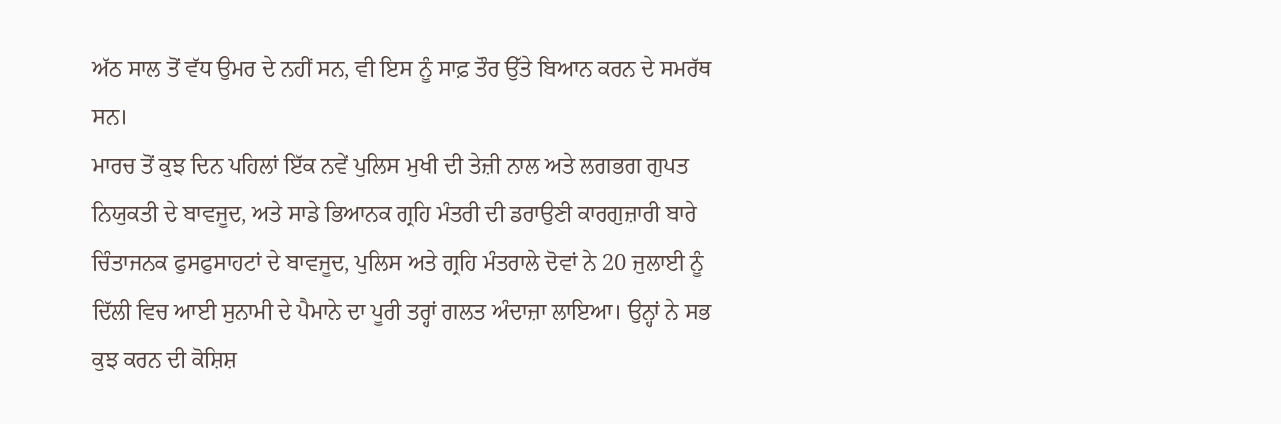ਅੱਠ ਸਾਲ ਤੋਂ ਵੱਧ ਉਮਰ ਦੇ ਨਹੀਂ ਸਨ, ਵੀ ਇਸ ਨੂੰ ਸਾਫ਼ ਤੌਰ ਉੱਤੇ ਬਿਆਨ ਕਰਨ ਦੇ ਸਮਰੱਥ ਸਨ।
ਮਾਰਚ ਤੋਂ ਕੁਝ ਦਿਨ ਪਹਿਲਾਂ ਇੱਕ ਨਵੇਂ ਪੁਲਿਸ ਮੁਖੀ ਦੀ ਤੇਜ਼ੀ ਨਾਲ ਅਤੇ ਲਗਭਗ ਗੁਪਤ ਨਿਯੁਕਤੀ ਦੇ ਬਾਵਜੂਦ, ਅਤੇ ਸਾਡੇ ਭਿਆਨਕ ਗ੍ਰਹਿ ਮੰਤਰੀ ਦੀ ਡਰਾਉਣੀ ਕਾਰਗੁਜ਼ਾਰੀ ਬਾਰੇ ਚਿੰਤਾਜਨਕ ਫੁਸਫੁਸਾਹਟਾਂ ਦੇ ਬਾਵਜੂਦ, ਪੁਲਿਸ ਅਤੇ ਗ੍ਰਹਿ ਮੰਤਰਾਲੇ ਦੋਵਾਂ ਨੇ 20 ਜੁਲਾਈ ਨੂੰ ਦਿੱਲੀ ਵਿਚ ਆਈ ਸੁਨਾਮੀ ਦੇ ਪੈਮਾਨੇ ਦਾ ਪੂਰੀ ਤਰ੍ਹਾਂ ਗਲਤ ਅੰਦਾਜ਼ਾ ਲਾਇਆ। ਉਨ੍ਹਾਂ ਨੇ ਸਭ ਕੁਝ ਕਰਨ ਦੀ ਕੋਸ਼ਿਸ਼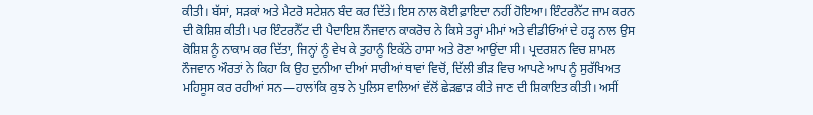ਕੀਤੀ। ਬੱਸਾਂ, ਸੜਕਾਂ ਅਤੇ ਮੈਟਰੋ ਸਟੇਸ਼ਨ ਬੰਦ ਕਰ ਦਿੱਤੇ। ਇਸ ਨਾਲ ਕੋਈ ਫ਼ਾਇਦਾ ਨਹੀਂ ਹੋਇਆ। ਇੰਟਰਨੈੱਟ ਜਾਮ ਕਰਨ ਦੀ ਕੋਸ਼ਿਸ਼ ਕੀਤੀ। ਪਰ ਇੰਟਰਨੈੱਟ ਦੀ ਪੈਦਾਇਸ਼ ਨੌਜਵਾਨ ਕਾਕਰੋਚ ਨੇ ਕਿਸੇ ਤਰ੍ਹਾਂ ਮੀਮਾਂ ਅਤੇ ਵੀਡੀਓਆਂ ਦੇ ਹੜ੍ਹ ਨਾਲ ਉਸ ਕੋਸ਼ਿਸ਼ ਨੂੰ ਨਾਕਾਮ ਕਰ ਦਿੱਤਾ, ਜਿਨ੍ਹਾਂ ਨੂੰ ਵੇਖ ਕੇ ਤੁਹਾਨੂੰ ਇਕੱਠੇ ਹਾਸਾ ਅਤੇ ਰੋਣਾ ਆਉਂਦਾ ਸੀ। ਪ੍ਰਦਰਸ਼ਨ ਵਿਚ ਸ਼ਾਮਲ ਨੌਜਵਾਨ ਔਰਤਾਂ ਨੇ ਕਿਹਾ ਕਿ ਉਹ ਦੁਨੀਆ ਦੀਆਂ ਸਾਰੀਆਂ ਥਾਵਾਂ ਵਿਚੋਂ, ਦਿੱਲੀ ਭੀੜ ਵਿਚ ਆਪਣੇ ਆਪ ਨੂੰ ਸੁਰੱਖਿਅਤ ਮਹਿਸੂਸ ਕਰ ਰਹੀਆਂ ਸਨ—ਹਾਲਾਂਕਿ ਕੁਝ ਨੇ ਪੁਲਿਸ ਵਾਲਿਆਂ ਵੱਲੋਂ ਛੇੜਛਾੜ ਕੀਤੇ ਜਾਣ ਦੀ ਸ਼ਿਕਾਇਤ ਕੀਤੀ। ਅਸੀਂ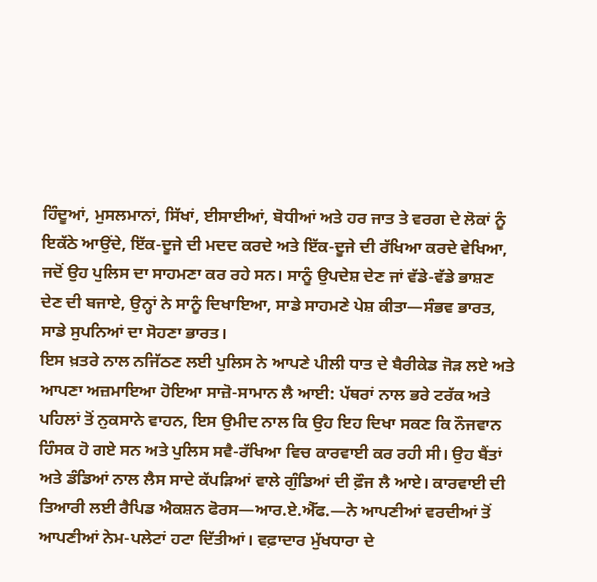ਹਿੰਦੂਆਂ, ਮੁਸਲਮਾਨਾਂ, ਸਿੱਖਾਂ, ਈਸਾਈਆਂ, ਬੋਧੀਆਂ ਅਤੇ ਹਰ ਜਾਤ ਤੇ ਵਰਗ ਦੇ ਲੋਕਾਂ ਨੂੰ ਇਕੱਠੇ ਆਉਂਦੇ, ਇੱਕ-ਦੂਜੇ ਦੀ ਮਦਦ ਕਰਦੇ ਅਤੇ ਇੱਕ-ਦੂਜੇ ਦੀ ਰੱਖਿਆ ਕਰਦੇ ਵੇਖਿਆ, ਜਦੋਂ ਉਹ ਪੁਲਿਸ ਦਾ ਸਾਹਮਣਾ ਕਰ ਰਹੇ ਸਨ। ਸਾਨੂੰ ਉਪਦੇਸ਼ ਦੇਣ ਜਾਂ ਵੱਡੇ-ਵੱਡੇ ਭਾਸ਼ਣ ਦੇਣ ਦੀ ਬਜਾਏ, ਉਨ੍ਹਾਂ ਨੇ ਸਾਨੂੰ ਦਿਖਾਇਆ, ਸਾਡੇ ਸਾਹਮਣੇ ਪੇਸ਼ ਕੀਤਾ—ਸੰਭਵ ਭਾਰਤ, ਸਾਡੇ ਸੁਪਨਿਆਂ ਦਾ ਸੋਹਣਾ ਭਾਰਤ।
ਇਸ ਖ਼ਤਰੇ ਨਾਲ ਨਜਿੱਠਣ ਲਈ ਪੁਲਿਸ ਨੇ ਆਪਣੇ ਪੀਲੀ ਧਾਤ ਦੇ ਬੈਰੀਕੇਡ ਜੋੜ ਲਏ ਅਤੇ ਆਪਣਾ ਅਜ਼ਮਾਇਆ ਹੋਇਆ ਸਾਜ਼ੋ-ਸਾਮਾਨ ਲੈ ਆਈ: ਪੱਥਰਾਂ ਨਾਲ ਭਰੇ ਟਰੱਕ ਅਤੇ ਪਹਿਲਾਂ ਤੋਂ ਨੁਕਸਾਨੇ ਵਾਹਨ, ਇਸ ਉਮੀਦ ਨਾਲ ਕਿ ਉਹ ਇਹ ਦਿਖਾ ਸਕਣ ਕਿ ਨੌਜਵਾਨ ਹਿੰਸਕ ਹੋ ਗਏ ਸਨ ਅਤੇ ਪੁਲਿਸ ਸਵੈ-ਰੱਖਿਆ ਵਿਚ ਕਾਰਵਾਈ ਕਰ ਰਹੀ ਸੀ। ਉਹ ਬੈਂਤਾਂ ਅਤੇ ਡੰਡਿਆਂ ਨਾਲ ਲੈਸ ਸਾਦੇ ਕੱਪੜਿਆਂ ਵਾਲੇ ਗੁੰਡਿਆਂ ਦੀ ਫ਼ੌਜ ਲੈ ਆਏ। ਕਾਰਵਾਈ ਦੀ ਤਿਆਰੀ ਲਈ ਰੈਪਿਡ ਐਕਸ਼ਨ ਫੋਰਸ—ਆਰ.ਏ.ਐੱਫ.—ਨੇ ਆਪਣੀਆਂ ਵਰਦੀਆਂ ਤੋਂ ਆਪਣੀਆਂ ਨੇਮ-ਪਲੇਟਾਂ ਹਟਾ ਦਿੱਤੀਆਂ। ਵਫ਼ਾਦਾਰ ਮੁੱਖਧਾਰਾ ਦੇ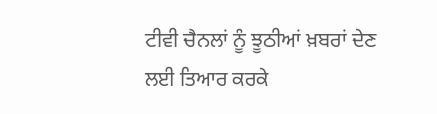ਟੀਵੀ ਚੈਨਲਾਂ ਨੂੰ ਝੂਠੀਆਂ ਖ਼ਬਰਾਂ ਦੇਣ ਲਈ ਤਿਆਰ ਕਰਕੇ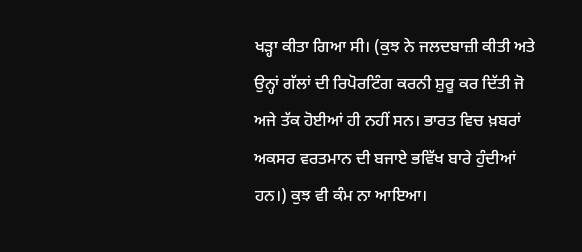ਖੜ੍ਹਾ ਕੀਤਾ ਗਿਆ ਸੀ। (ਕੁਝ ਨੇ ਜਲਦਬਾਜ਼ੀ ਕੀਤੀ ਅਤੇ ਉਨ੍ਹਾਂ ਗੱਲਾਂ ਦੀ ਰਿਪੋਰਟਿੰਗ ਕਰਨੀ ਸ਼ੁਰੂ ਕਰ ਦਿੱਤੀ ਜੋ ਅਜੇ ਤੱਕ ਹੋਈਆਂ ਹੀ ਨਹੀਂ ਸਨ। ਭਾਰਤ ਵਿਚ ਖ਼ਬਰਾਂ ਅਕਸਰ ਵਰਤਮਾਨ ਦੀ ਬਜਾਏ ਭਵਿੱਖ ਬਾਰੇ ਹੁੰਦੀਆਂ ਹਨ।) ਕੁਝ ਵੀ ਕੰਮ ਨਾ ਆਇਆ।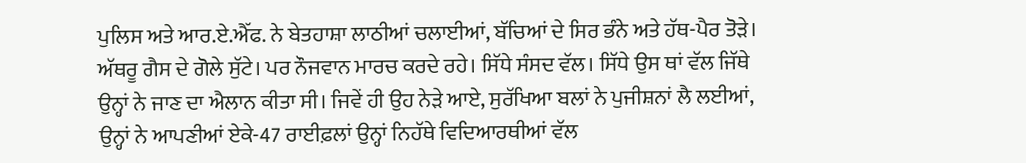ਪੁਲਿਸ ਅਤੇ ਆਰ.ਏ.ਐੱਫ. ਨੇ ਬੇਤਹਾਸ਼ਾ ਲਾਠੀਆਂ ਚਲਾਈਆਂ, ਬੱਚਿਆਂ ਦੇ ਸਿਰ ਭੰਨੇ ਅਤੇ ਹੱਥ-ਪੈਰ ਤੋੜੇ। ਅੱਥਰੂ ਗੈਸ ਦੇ ਗੋਲੇ ਸੁੱਟੇ। ਪਰ ਨੌਜਵਾਨ ਮਾਰਚ ਕਰਦੇ ਰਹੇ। ਸਿੱਧੇ ਸੰਸਦ ਵੱਲ। ਸਿੱਧੇ ਉਸ ਥਾਂ ਵੱਲ ਜਿੱਥੇ ਉਨ੍ਹਾਂ ਨੇ ਜਾਣ ਦਾ ਐਲਾਨ ਕੀਤਾ ਸੀ। ਜਿਵੇਂ ਹੀ ਉਹ ਨੇੜੇ ਆਏ, ਸੁਰੱਖਿਆ ਬਲਾਂ ਨੇ ਪੁਜੀਸ਼ਨਾਂ ਲੈ ਲਈਆਂ, ਉਨ੍ਹਾਂ ਨੇ ਆਪਣੀਆਂ ਏਕੇ-47 ਰਾਈਫ਼ਲਾਂ ਉਨ੍ਹਾਂ ਨਿਹੱਥੇ ਵਿਦਿਆਰਥੀਆਂ ਵੱਲ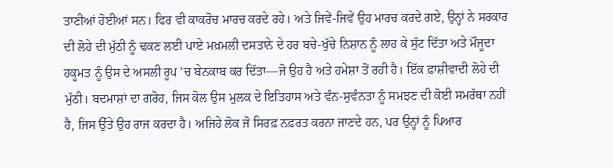ਤਾਣੀਆਂ ਹੋਈਆਂ ਸਨ। ਫਿਰ ਵੀ ਕਾਕਰੋਚ ਮਾਰਚ ਕਰਦੇ ਰਹੇ। ਅਤੇ ਜਿਵੇਂ-ਜਿਵੇਂ ਉਹ ਮਾਰਚ ਕਰਦੇ ਗਏ, ਉਨ੍ਹਾਂ ਨੇ ਸਰਕਾਰ ਦੀ ਲੋਹੇ ਦੀ ਮੁੱਠੀ ਨੂੰ ਢਕਣ ਲਈ ਪਾਏ ਮਖ਼ਮਲੀ ਦਸਤਾਨੇ ਦੇ ਹਰ ਬਚੇ-ਖੁੱਚੇ ਨਿਸ਼ਾਨ ਨੂੰ ਲਾਹ ਕੇ ਸੁੱਟ ਦਿੱਤਾ ਅਤੇ ਮੌਜੂਦਾ ਹਕੂਮਤ ਨੂੰ ਉਸ ਦੇ ਅਸਲੀ ਰੂਪ ’ਚ ਬੇਨਕਾਬ ਕਰ ਦਿੱਤਾ—ਜੋ ਉਹ ਹੈ ਅਤੇ ਹਮੇਸ਼ਾ ਤੋਂ ਰਹੀ ਹੈ। ਇੱਕ ਫ਼ਾਸ਼ੀਵਾਦੀ ਲੋਹੇ ਦੀ ਮੁੱਠੀ। ਬਦਮਾਸ਼ਾਂ ਦਾ ਗਰੋਹ, ਜਿਸ ਕੋਲ ਉਸ ਮੁਲਕ ਦੇ ਇਤਿਹਾਸ ਅਤੇ ਵੰਨ-ਸੁਵੰਨਤਾ ਨੂੰ ਸਮਝਣ ਦੀ ਕੋਈ ਸਮਰੱਥਾ ਨਹੀਂ ਹੈ, ਜਿਸ ਉੱਤੇ ਉਹ ਰਾਜ ਕਰਦਾ ਹੈ। ਅਜਿਹੇ ਲੋਕ ਜੋ ਸਿਰਫ਼ ਨਫ਼ਰਤ ਕਰਨਾ ਜਾਣਦੇ ਹਨ, ਪਰ ਉਨ੍ਹਾਂ ਨੂੰ ਪਿਆਰ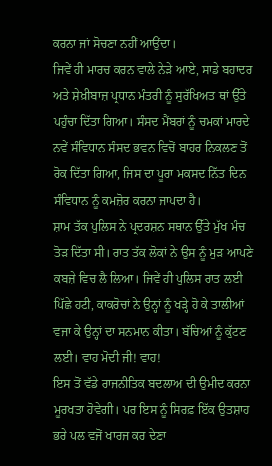ਕਰਨਾ ਜਾਂ ਸੋਚਣਾ ਨਹੀਂ ਆਉਂਦਾ।
ਜਿਵੇਂ ਹੀ ਮਾਰਚ ਕਰਨ ਵਾਲੇ ਨੇੜੇ ਆਏ, ਸਾਡੇ ਬਹਾਦਰ ਅਤੇ ਸ਼ੇਖ਼ੀਬਾਜ਼ ਪ੍ਰਧਾਨ ਮੰਤਰੀ ਨੂੰ ਸੁਰੱਖਿਅਤ ਥਾਂ ਉੱਤੇ ਪਹੁੰਚਾ ਦਿੱਤਾ ਗਿਆ। ਸੰਸਦ ਮੈਂਬਰਾਂ ਨੂੰ ਚਮਕਾਂ ਮਾਰਦੇ ਨਵੇਂ ਸੰਵਿਧਾਨ ਸੰਸਦ ਭਵਨ ਵਿਚੋਂ ਬਾਹਰ ਨਿਕਲਣ ਤੋਂ ਰੋਕ ਦਿੱਤਾ ਗਿਆ, ਜਿਸ ਦਾ ਪੂਰਾ ਮਕਸਦ ਨਿੱਤ ਦਿਨ ਸੰਵਿਧਾਨ ਨੂੰ ਕਮਜ਼ੋਰ ਕਰਨਾ ਜਾਪਦਾ ਹੈ।
ਸ਼ਾਮ ਤੱਕ ਪੁਲਿਸ ਨੇ ਪ੍ਰਦਰਸ਼ਨ ਸਥਾਨ ਉੱਤੇ ਮੁੱਖ ਮੰਚ ਤੋੜ ਦਿੱਤਾ ਸੀ। ਰਾਤ ਤੱਕ ਲੋਕਾਂ ਨੇ ਉਸ ਨੂੰ ਮੁੜ ਆਪਣੇ ਕਬਜ਼ੇ ਵਿਚ ਲੈ ਲਿਆ। ਜਿਵੇਂ ਹੀ ਪੁਲਿਸ ਰਾਤ ਲਈ ਪਿੱਛੇ ਹਟੀ, ਕਾਕਰੋਚਾਂ ਨੇ ਉਨ੍ਹਾਂ ਨੂੰ ਖੜ੍ਹੇ ਹੋ ਕੇ ਤਾਲੀਆਂ ਵਜਾ ਕੇ ਉਨ੍ਹਾਂ ਦਾ ਸਨਮਾਨ ਕੀਤਾ। ਬੱਚਿਆਂ ਨੂੰ ਕੁੱਟਣ ਲਈ। ਵਾਹ ਮੋਦੀ ਜੀ! ਵਾਹ!
ਇਸ ਤੋਂ ਵੱਡੇ ਰਾਜਨੀਤਿਕ ਬਦਲਾਅ ਦੀ ਉਮੀਦ ਕਰਨਾ ਮੂਰਖਤਾ ਹੋਵੇਗੀ। ਪਰ ਇਸ ਨੂੰ ਸਿਰਫ਼ ਇੱਕ ਉਤਸ਼ਾਹ ਭਰੇ ਪਲ ਵਜੋਂ ਖਾਰਜ ਕਰ ਦੇਣਾ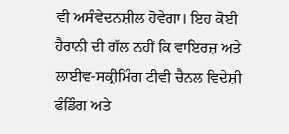ਵੀ ਅਸੰਵੇਦਨਸ਼ੀਲ ਹੋਵੇਗਾ। ਇਹ ਕੋਈ ਹੈਰਾਨੀ ਦੀ ਗੱਲ ਨਹੀਂ ਕਿ ਵਾਇਰਜ਼ ਅਤੇ ਲਾਈਵ-ਸਕ੍ਰੀਮਿੰਗ ਟੀਵੀ ਚੈਨਲ ਵਿਦੇਸ਼ੀ ਫੰਡਿੰਗ ਅਤੇ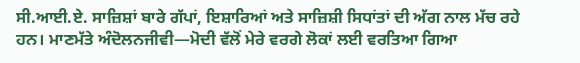ਸੀ.ਆਈ.ਏ. ਸਾਜ਼ਿਸ਼ਾਂ ਬਾਰੇ ਗੱਪਾਂ, ਇਸ਼ਾਰਿਆਂ ਅਤੇ ਸਾਜ਼ਿਸ਼ੀ ਸਿਧਾਂਤਾਂ ਦੀ ਅੱਗ ਨਾਲ ਮੱਚ ਰਹੇ ਹਨ। ਮਾਣਮੱਤੇ ਅੰਦੋਲਨਜੀਵੀ—ਮੋਦੀ ਵੱਲੋਂ ਮੇਰੇ ਵਰਗੇ ਲੋਕਾਂ ਲਈ ਵਰਤਿਆ ਗਿਆ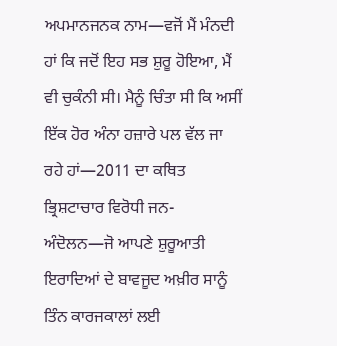ਅਪਮਾਨਜਨਕ ਨਾਮ—ਵਜੋਂ ਮੈਂ ਮੰਨਦੀ ਹਾਂ ਕਿ ਜਦੋਂ ਇਹ ਸਭ ਸ਼ੁਰੂ ਹੋਇਆ, ਮੈਂ ਵੀ ਚੁਕੰਨੀ ਸੀ। ਮੈਨੂੰ ਚਿੰਤਾ ਸੀ ਕਿ ਅਸੀਂ ਇੱਕ ਹੋਰ ਅੰਨਾ ਹਜ਼ਾਰੇ ਪਲ ਵੱਲ ਜਾ ਰਹੇ ਹਾਂ—2011 ਦਾ ਕਥਿਤ ਭ੍ਰਿਸ਼ਟਾਚਾਰ ਵਿਰੋਧੀ ਜਨ-ਅੰਦੋਲਨ—ਜੋ ਆਪਣੇ ਸ਼ੁਰੂਆਤੀ ਇਰਾਦਿਆਂ ਦੇ ਬਾਵਜੂਦ ਅਖ਼ੀਰ ਸਾਨੂੰ ਤਿੰਨ ਕਾਰਜਕਾਲਾਂ ਲਈ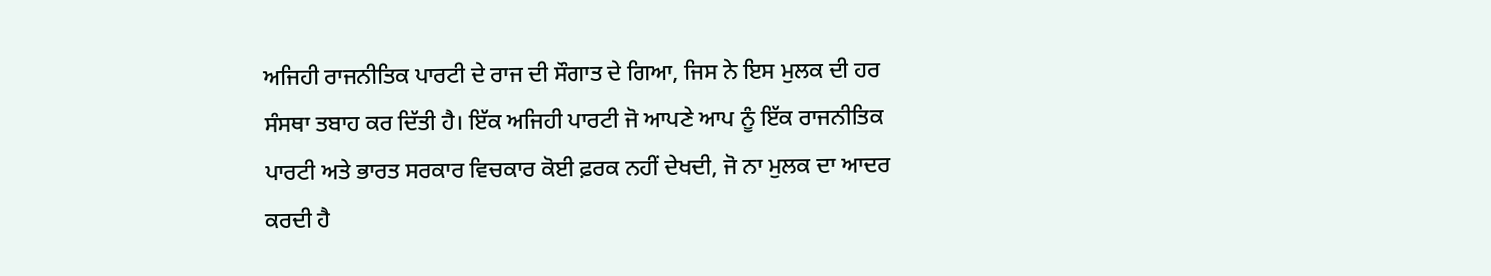ਅਜਿਹੀ ਰਾਜਨੀਤਿਕ ਪਾਰਟੀ ਦੇ ਰਾਜ ਦੀ ਸੌਗਾਤ ਦੇ ਗਿਆ, ਜਿਸ ਨੇ ਇਸ ਮੁਲਕ ਦੀ ਹਰ ਸੰਸਥਾ ਤਬਾਹ ਕਰ ਦਿੱਤੀ ਹੈ। ਇੱਕ ਅਜਿਹੀ ਪਾਰਟੀ ਜੋ ਆਪਣੇ ਆਪ ਨੂੰ ਇੱਕ ਰਾਜਨੀਤਿਕ ਪਾਰਟੀ ਅਤੇ ਭਾਰਤ ਸਰਕਾਰ ਵਿਚਕਾਰ ਕੋਈ ਫ਼ਰਕ ਨਹੀਂ ਦੇਖਦੀ, ਜੋ ਨਾ ਮੁਲਕ ਦਾ ਆਦਰ ਕਰਦੀ ਹੈ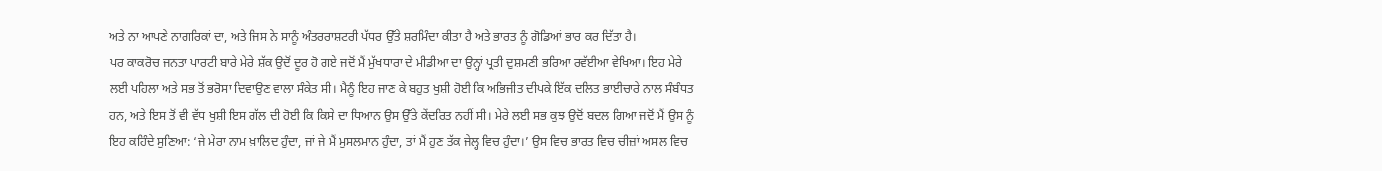ਅਤੇ ਨਾ ਆਪਣੇ ਨਾਗਰਿਕਾਂ ਦਾ, ਅਤੇ ਜਿਸ ਨੇ ਸਾਨੂੰ ਅੰਤਰਰਾਸ਼ਟਰੀ ਪੱਧਰ ਉੱਤੇ ਸ਼ਰਮਿੰਦਾ ਕੀਤਾ ਹੈ ਅਤੇ ਭਾਰਤ ਨੂੰ ਗੋਡਿਆਂ ਭਾਰ ਕਰ ਦਿੱਤਾ ਹੈ।
ਪਰ ਕਾਕਰੋਚ ਜਨਤਾ ਪਾਰਟੀ ਬਾਰੇ ਮੇਰੇ ਸ਼ੱਕ ਉਦੋਂ ਦੂਰ ਹੋ ਗਏ ਜਦੋਂ ਮੈਂ ਮੁੱਖਧਾਰਾ ਦੇ ਮੀਡੀਆ ਦਾ ਉਨ੍ਹਾਂ ਪ੍ਰਤੀ ਦੁਸ਼ਮਣੀ ਭਰਿਆ ਰਵੱਈਆ ਵੇਖਿਆ। ਇਹ ਮੇਰੇ ਲਈ ਪਹਿਲਾ ਅਤੇ ਸਭ ਤੋਂ ਭਰੋਸਾ ਦਿਵਾਉਣ ਵਾਲਾ ਸੰਕੇਤ ਸੀ। ਮੈਨੂੰ ਇਹ ਜਾਣ ਕੇ ਬਹੁਤ ਖੁਸ਼ੀ ਹੋਈ ਕਿ ਅਭਿਜੀਤ ਦੀਪਕੇ ਇੱਕ ਦਲਿਤ ਭਾਈਚਾਰੇ ਨਾਲ ਸੰਬੰਧਤ ਹਨ, ਅਤੇ ਇਸ ਤੋਂ ਵੀ ਵੱਧ ਖੁਸ਼ੀ ਇਸ ਗੱਲ ਦੀ ਹੋਈ ਕਿ ਕਿਸੇ ਦਾ ਧਿਆਨ ਉਸ ਉੱਤੇ ਕੇਂਦਰਿਤ ਨਹੀਂ ਸੀ। ਮੇਰੇ ਲਈ ਸਭ ਕੁਝ ਉਦੋਂ ਬਦਲ ਗਿਆ ਜਦੋਂ ਮੈਂ ਉਸ ਨੂੰ ਇਹ ਕਹਿੰਦੇ ਸੁਣਿਆ: ‘ਜੇ ਮੇਰਾ ਨਾਮ ਖ਼ਾਲਿਦ ਹੁੰਦਾ, ਜਾਂ ਜੇ ਮੈਂ ਮੁਸਲਮਾਨ ਹੁੰਦਾ, ਤਾਂ ਮੈਂ ਹੁਣ ਤੱਕ ਜੇਲ੍ਹ ਵਿਚ ਹੁੰਦਾ।’ ਉਸ ਵਿਚ ਭਾਰਤ ਵਿਚ ਚੀਜ਼ਾਂ ਅਸਲ ਵਿਚ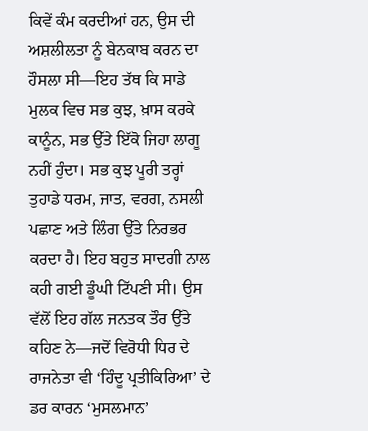ਕਿਵੇਂ ਕੰਮ ਕਰਦੀਆਂ ਹਨ, ਉਸ ਦੀ ਅਸ਼ਲੀਲਤਾ ਨੂੰ ਬੇਨਕਾਬ ਕਰਨ ਦਾ ਹੌਸਲਾ ਸੀ—ਇਹ ਤੱਥ ਕਿ ਸਾਡੇ ਮੁਲਕ ਵਿਚ ਸਭ ਕੁਝ, ਖ਼ਾਸ ਕਰਕੇ ਕਾਨੂੰਨ, ਸਭ ਉੱਤੇ ਇੱਕੋ ਜਿਹਾ ਲਾਗੂ ਨਹੀਂ ਹੁੰਦਾ। ਸਭ ਕੁਝ ਪੂਰੀ ਤਰ੍ਹਾਂ ਤੁਹਾਡੇ ਧਰਮ, ਜਾਤ, ਵਰਗ, ਨਸਲੀ ਪਛਾਣ ਅਤੇ ਲਿੰਗ ਉੱਤੇ ਨਿਰਭਰ ਕਰਦਾ ਹੈ। ਇਹ ਬਹੁਤ ਸਾਦਗੀ ਨਾਲ ਕਹੀ ਗਈ ਡੂੰਘੀ ਟਿੱਪਣੀ ਸੀ। ਉਸ ਵੱਲੋਂ ਇਹ ਗੱਲ ਜਨਤਕ ਤੌਰ ਉੱਤੇ ਕਹਿਣ ਨੇ—ਜਦੋਂ ਵਿਰੋਧੀ ਧਿਰ ਦੇ ਰਾਜਨੇਤਾ ਵੀ ‘ਹਿੰਦੂ ਪ੍ਰਤੀਕਿਰਿਆ’ ਦੇ ਡਰ ਕਾਰਨ ‘ਮੁਸਲਮਾਨ’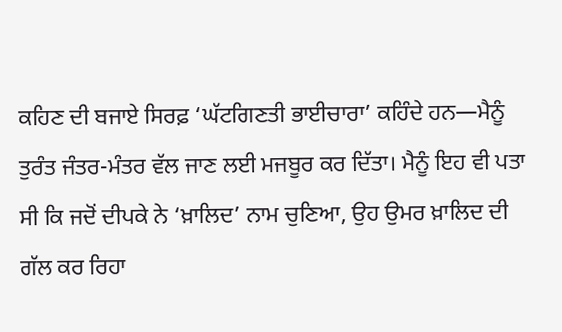ਕਹਿਣ ਦੀ ਬਜਾਏ ਸਿਰਫ਼ ‘ਘੱਟਗਿਣਤੀ ਭਾਈਚਾਰਾ’ ਕਹਿੰਦੇ ਹਨ—ਮੈਨੂੰ ਤੁਰੰਤ ਜੰਤਰ-ਮੰਤਰ ਵੱਲ ਜਾਣ ਲਈ ਮਜਬੂਰ ਕਰ ਦਿੱਤਾ। ਮੈਨੂੰ ਇਹ ਵੀ ਪਤਾ ਸੀ ਕਿ ਜਦੋਂ ਦੀਪਕੇ ਨੇ ‘ਖ਼ਾਲਿਦ’ ਨਾਮ ਚੁਣਿਆ, ਉਹ ਉਮਰ ਖ਼ਾਲਿਦ ਦੀ ਗੱਲ ਕਰ ਰਿਹਾ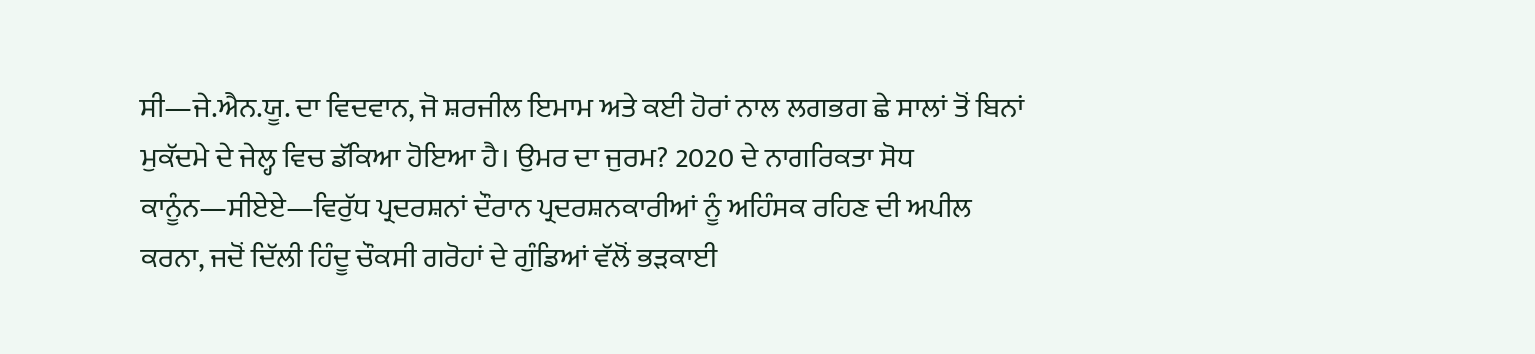ਸੀ—ਜੇ.ਐਨ.ਯੂ. ਦਾ ਵਿਦਵਾਨ, ਜੋ ਸ਼ਰਜੀਲ ਇਮਾਮ ਅਤੇ ਕਈ ਹੋਰਾਂ ਨਾਲ ਲਗਭਗ ਛੇ ਸਾਲਾਂ ਤੋਂ ਬਿਨਾਂ ਮੁਕੱਦਮੇ ਦੇ ਜੇਲ੍ਹ ਵਿਚ ਡੱਕਿਆ ਹੋਇਆ ਹੈ। ਉਮਰ ਦਾ ਜੁਰਮ? 2020 ਦੇ ਨਾਗਰਿਕਤਾ ਸੋਧ ਕਾਨੂੰਨ—ਸੀਏਏ—ਵਿਰੁੱਧ ਪ੍ਰਦਰਸ਼ਨਾਂ ਦੌਰਾਨ ਪ੍ਰਦਰਸ਼ਨਕਾਰੀਆਂ ਨੂੰ ਅਹਿੰਸਕ ਰਹਿਣ ਦੀ ਅਪੀਲ ਕਰਨਾ, ਜਦੋਂ ਦਿੱਲੀ ਹਿੰਦੂ ਚੌਕਸੀ ਗਰੋਹਾਂ ਦੇ ਗੁੰਡਿਆਂ ਵੱਲੋਂ ਭੜਕਾਈ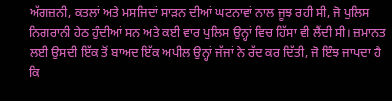ਅੱਗਜ਼ਨੀ, ਕਤਲਾਂ ਅਤੇ ਮਸਜਿਦਾਂ ਸਾੜਨ ਦੀਆਂ ਘਟਨਾਵਾਂ ਨਾਲ ਜੂਝ ਰਹੀ ਸੀ, ਜੋ ਪੁਲਿਸ ਨਿਗਰਾਨੀ ਹੇਠ ਹੁੰਦੀਆਂ ਸਨ ਅਤੇ ਕਈ ਵਾਰ ਪੁਲਿਸ ਉਨ੍ਹਾਂ ਵਿਚ ਹਿੱਸਾ ਵੀ ਲੈਂਦੀ ਸੀ। ਜ਼ਮਾਨਤ ਲਈ ਉਸਦੀ ਇੱਕ ਤੋਂ ਬਾਅਦ ਇੱਕ ਅਪੀਲ ਉਨ੍ਹਾਂ ਜੱਜਾਂ ਨੇ ਰੱਦ ਕਰ ਦਿੱਤੀ, ਜੋ ਇੰਝ ਜਾਪਦਾ ਹੈ ਕਿ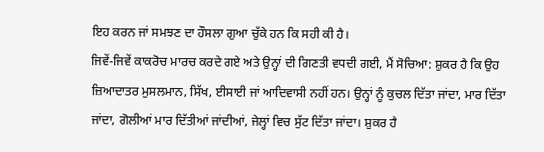ਇਹ ਕਰਨ ਜਾਂ ਸਮਝਣ ਦਾ ਹੌਸਲਾ ਗੁਆ ਚੁੱਕੇ ਹਨ ਕਿ ਸਹੀ ਕੀ ਹੈ।
ਜਿਵੇਂ-ਜਿਵੇਂ ਕਾਕਰੋਚ ਮਾਰਚ ਕਰਦੇ ਗਏ ਅਤੇ ਉਨ੍ਹਾਂ ਦੀ ਗਿਣਤੀ ਵਧਦੀ ਗਈ, ਮੈਂ ਸੋਚਿਆ: ਸ਼ੁਕਰ ਹੈ ਕਿ ਉਹ ਜ਼ਿਆਦਾਤਰ ਮੁਸਲਮਾਨ, ਸਿੱਖ, ਈਸਾਈ ਜਾਂ ਆਦਿਵਾਸੀ ਨਹੀਂ ਹਨ। ਉਨ੍ਹਾਂ ਨੂੰ ਕੁਚਲ ਦਿੱਤਾ ਜਾਂਦਾ, ਮਾਰ ਦਿੱਤਾ ਜਾਂਦਾ, ਗੋਲੀਆਂ ਮਾਰ ਦਿੱਤੀਆਂ ਜਾਂਦੀਆਂ, ਜੇਲ੍ਹਾਂ ਵਿਚ ਸੁੱਟ ਦਿੱਤਾ ਜਾਂਦਾ। ਸ਼ੁਕਰ ਹੈ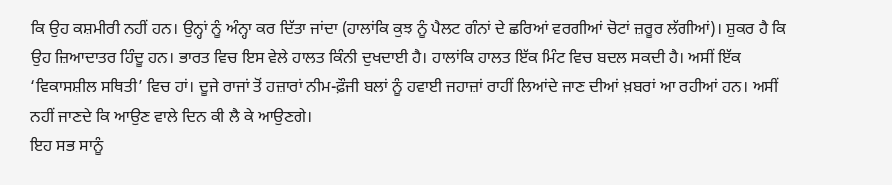ਕਿ ਉਹ ਕਸ਼ਮੀਰੀ ਨਹੀਂ ਹਨ। ਉਨ੍ਹਾਂ ਨੂੰ ਅੰਨ੍ਹਾ ਕਰ ਦਿੱਤਾ ਜਾਂਦਾ (ਹਾਲਾਂਕਿ ਕੁਝ ਨੂੰ ਪੈਲਟ ਗੰਨਾਂ ਦੇ ਛਰਿਆਂ ਵਰਗੀਆਂ ਚੋਟਾਂ ਜ਼ਰੂਰ ਲੱਗੀਆਂ)। ਸ਼ੁਕਰ ਹੈ ਕਿ ਉਹ ਜ਼ਿਆਦਾਤਰ ਹਿੰਦੂ ਹਨ। ਭਾਰਤ ਵਿਚ ਇਸ ਵੇਲੇ ਹਾਲਤ ਕਿੰਨੀ ਦੁਖਦਾਈ ਹੈ। ਹਾਲਾਂਕਿ ਹਾਲਤ ਇੱਕ ਮਿੰਟ ਵਿਚ ਬਦਲ ਸਕਦੀ ਹੈ। ਅਸੀਂ ਇੱਕ ‘ਵਿਕਾਸਸ਼ੀਲ ਸਥਿਤੀ’ ਵਿਚ ਹਾਂ। ਦੂਜੇ ਰਾਜਾਂ ਤੋਂ ਹਜ਼ਾਰਾਂ ਨੀਮ-ਫ਼ੌਜੀ ਬਲਾਂ ਨੂੰ ਹਵਾਈ ਜਹਾਜ਼ਾਂ ਰਾਹੀਂ ਲਿਆਂਦੇ ਜਾਣ ਦੀਆਂ ਖ਼ਬਰਾਂ ਆ ਰਹੀਆਂ ਹਨ। ਅਸੀਂ ਨਹੀਂ ਜਾਣਦੇ ਕਿ ਆਉਣ ਵਾਲੇ ਦਿਨ ਕੀ ਲੈ ਕੇ ਆਉਣਗੇ।
ਇਹ ਸਭ ਸਾਨੂੰ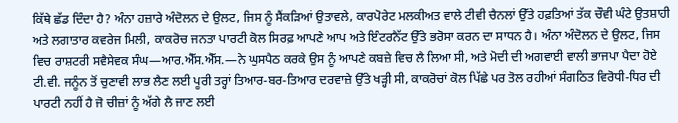ਕਿੱਥੇ ਛੱਡ ਦਿੰਦਾ ਹੈ? ਅੰਨਾ ਹਜ਼ਾਰੇ ਅੰਦੋਲਨ ਦੇ ਉਲਟ, ਜਿਸ ਨੂੰ ਸੈਂਕੜਿਆਂ ਉਤਾਵਲੇ, ਕਾਰਪੋਰੇਟ ਮਲਕੀਅਤ ਵਾਲੇ ਟੀਵੀ ਚੈਨਲਾਂ ਉੱਤੇ ਹਫ਼ਤਿਆਂ ਤੱਕ ਚੌਵੀ ਘੰਟੇ ਉਤਸ਼ਾਹੀ ਅਤੇ ਲਗਾਤਾਰ ਕਵਰੇਜ ਮਿਲੀ, ਕਾਕਰੋਚ ਜਨਤਾ ਪਾਰਟੀ ਕੋਲ ਸਿਰਫ਼ ਆਪਣੇ ਆਪ ਅਤੇ ਇੰਟਰਨੈੱਟ ਉੱਤੇ ਭਰੋਸਾ ਕਰਨ ਦਾ ਸਾਧਨ ਹੈ। ਅੰਨਾ ਅੰਦੋਲਨ ਦੇ ਉਲਟ, ਜਿਸ ਵਿਚ ਰਾਸ਼ਟਰੀ ਸਵੈਸੇਵਕ ਸੰਘ—ਆਰ.ਐੱਸ.ਐੱਸ.—ਨੇ ਘੁਸਪੈਠ ਕਰਕੇ ਉਸ ਨੂੰ ਆਪਣੇ ਕਬਜ਼ੇ ਵਿਚ ਲੈ ਲਿਆ ਸੀ, ਅਤੇ ਮੋਦੀ ਦੀ ਅਗਵਾਈ ਵਾਲੀ ਭਾਜਪਾ ਪੈਦਾ ਹੋਏ ਟੀ.ਵੀ. ਜਨੂੰਨ ਤੋਂ ਚੁਣਾਵੀ ਲਾਭ ਲੈਣ ਲਈ ਪੂਰੀ ਤਰ੍ਹਾਂ ਤਿਆਰ-ਬਰ-ਤਿਆਰ ਦਰਵਾਜ਼ੇ ਉੱਤੇ ਖੜ੍ਹੀ ਸੀ, ਕਾਕਰੋਚਾਂ ਕੋਲ ਪਿੱਛੇ ਪਰ ਤੋਲ ਰਹੀਆਂ ਸੰਗਠਿਤ ਵਿਰੋਧੀ-ਧਿਰ ਦੀ ਪਾਰਟੀ ਨਹੀਂ ਹੈ ਜੋ ਚੀਜ਼ਾਂ ਨੂੰ ਅੱਗੇ ਲੈ ਜਾਣ ਲਈ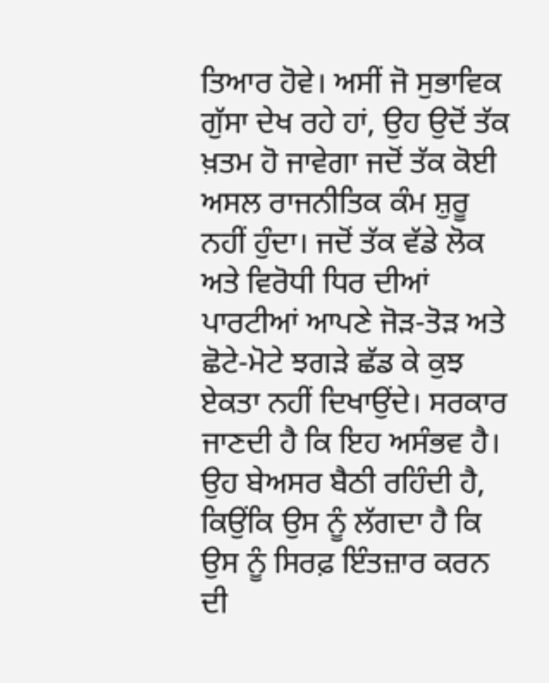ਤਿਆਰ ਹੋਵੇ। ਅਸੀਂ ਜੋ ਸੁਭਾਵਿਕ ਗੁੱਸਾ ਦੇਖ ਰਹੇ ਹਾਂ, ਉਹ ਉਦੋਂ ਤੱਕ ਖ਼ਤਮ ਹੋ ਜਾਵੇਗਾ ਜਦੋਂ ਤੱਕ ਕੋਈ ਅਸਲ ਰਾਜਨੀਤਿਕ ਕੰਮ ਸ਼ੁਰੂ ਨਹੀਂ ਹੁੰਦਾ। ਜਦੋਂ ਤੱਕ ਵੱਡੇ ਲੋਕ ਅਤੇ ਵਿਰੋਧੀ ਧਿਰ ਦੀਆਂ ਪਾਰਟੀਆਂ ਆਪਣੇ ਜੋੜ-ਤੋੜ ਅਤੇ ਛੋਟੇ-ਮੋਟੇ ਝਗੜੇ ਛੱਡ ਕੇ ਕੁਝ ਏਕਤਾ ਨਹੀਂ ਦਿਖਾਉਂਦੇ। ਸਰਕਾਰ ਜਾਣਦੀ ਹੈ ਕਿ ਇਹ ਅਸੰਭਵ ਹੈ। ਉਹ ਬੇਅਸਰ ਬੈਠੀ ਰਹਿੰਦੀ ਹੈ, ਕਿਉਂਕਿ ਉਸ ਨੂੰ ਲੱਗਦਾ ਹੈ ਕਿ ਉਸ ਨੂੰ ਸਿਰਫ਼ ਇੰਤਜ਼ਾਰ ਕਰਨ ਦੀ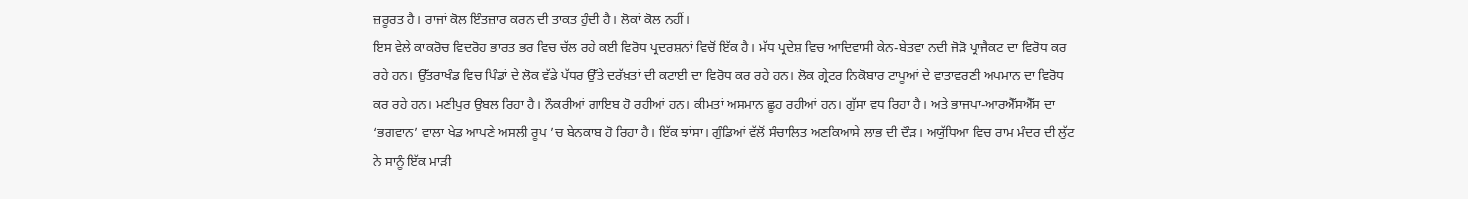ਜ਼ਰੂਰਤ ਹੈ। ਰਾਜਾਂ ਕੋਲ ਇੰਤਜ਼ਾਰ ਕਰਨ ਦੀ ਤਾਕਤ ਹੁੰਦੀ ਹੈ। ਲੋਕਾਂ ਕੋਲ ਨਹੀਂ।
ਇਸ ਵੇਲੇ ਕਾਕਰੋਚ ਵਿਦਰੋਹ ਭਾਰਤ ਭਰ ਵਿਚ ਚੱਲ ਰਹੇ ਕਈ ਵਿਰੋਧ ਪ੍ਰਦਰਸ਼ਨਾਂ ਵਿਚੋਂ ਇੱਕ ਹੈ। ਮੱਧ ਪ੍ਰਦੇਸ਼ ਵਿਚ ਆਦਿਵਾਸੀ ਕੇਨ-ਬੇਤਵਾ ਨਦੀ ਜੋੜੋ ਪ੍ਰਾਜੈਕਟ ਦਾ ਵਿਰੋਧ ਕਰ ਰਹੇ ਹਨ। ਉੱਤਰਾਖੰਡ ਵਿਚ ਪਿੰਡਾਂ ਦੇ ਲੋਕ ਵੱਡੇ ਪੱਧਰ ਉੱਤੇ ਦਰੱਖ਼ਤਾਂ ਦੀ ਕਟਾਈ ਦਾ ਵਿਰੋਧ ਕਰ ਰਹੇ ਹਨ। ਲੋਕ ਗ੍ਰੇਟਰ ਨਿਕੋਬਾਰ ਟਾਪੂਆਂ ਦੇ ਵਾਤਾਵਰਣੀ ਅਪਮਾਨ ਦਾ ਵਿਰੋਧ ਕਰ ਰਹੇ ਹਨ। ਮਣੀਪੁਰ ਉਬਲ ਰਿਹਾ ਹੈ। ਨੌਕਰੀਆਂ ਗਾਇਬ ਹੋ ਰਹੀਆਂ ਹਨ। ਕੀਮਤਾਂ ਅਸਮਾਨ ਛੂਹ ਰਹੀਆਂ ਹਨ। ਗੁੱਸਾ ਵਧ ਰਿਹਾ ਹੈ। ਅਤੇ ਭਾਜਪਾ-ਆਰਐੱਸਐੱਸ ਦਾ ‘ਭਗਵਾਨ’ ਵਾਲਾ ਖੇਡ ਆਪਣੇ ਅਸਲੀ ਰੂਪ ’ਚ ਬੇਨਕਾਬ ਹੋ ਰਿਹਾ ਹੈ। ਇੱਕ ਝਾਂਸਾ। ਗੁੰਡਿਆਂ ਵੱਲੋਂ ਸੰਚਾਲਿਤ ਅਣਕਿਆਸੇ ਲਾਭ ਦੀ ਦੌੜ। ਅਯੁੱਧਿਆ ਵਿਚ ਰਾਮ ਮੰਦਰ ਦੀ ਲੁੱਟ ਨੇ ਸਾਨੂੰ ਇੱਕ ਮਾੜੀ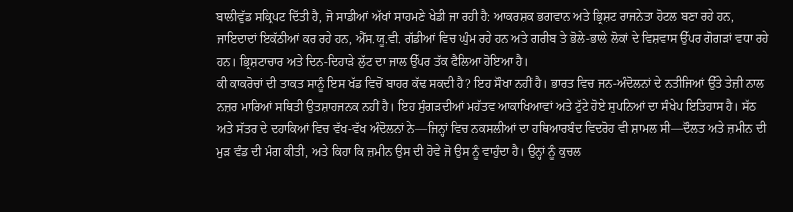ਬਾਲੀਵੁੱਡ ਸਕ੍ਰਿਪਟ ਦਿੱਤੀ ਹੈ, ਜੋ ਸਾਡੀਆਂ ਅੱਖਾਂ ਸਾਹਮਣੇ ਖੇਡੀ ਜਾ ਰਹੀ ਹੈ: ਆਕਰਸ਼ਕ ਭਗਵਾਨ ਅਤੇ ਭ੍ਰਿਸ਼ਟ ਰਾਜਨੇਤਾ ਹੋਟਲ ਬਣਾ ਰਹੇ ਹਨ, ਜਾਇਦਾਦਾਂ ਇਕੱਠੀਆਂ ਕਰ ਰਹੇ ਹਨ, ਐੱਸ.ਯੂ.ਵੀ. ਗੱਡੀਆਂ ਵਿਚ ਘੁੰਮ ਰਹੇ ਹਨ ਅਤੇ ਗਰੀਬ ਤੇ ਭੋਲੇ-ਭਾਲੇ ਲੋਕਾਂ ਦੇ ਵਿਸ਼ਵਾਸ ਉੱਪਰ ਗੋਗੜਾਂ ਵਧਾ ਰਹੇ ਹਨ। ਭ੍ਰਿਸ਼ਟਾਚਾਰ ਅਤੇ ਦਿਨ-ਦਿਹਾੜੇ ਲੁੱਟ ਦਾ ਜਾਲ ਉੱਪਰ ਤੱਕ ਫੈਲਿਆ ਹੋਇਆ ਹੈ।
ਕੀ ਕਾਕਰੋਚਾਂ ਦੀ ਤਾਕਤ ਸਾਨੂੰ ਇਸ ਖੱਡ ਵਿਚੋਂ ਬਾਹਰ ਕੱਢ ਸਕਦੀ ਹੈ? ਇਹ ਸੌਖਾ ਨਹੀਂ ਹੈ। ਭਾਰਤ ਵਿਚ ਜਨ-ਅੰਦੋਲਨਾਂ ਦੇ ਨਤੀਜਿਆਂ ਉੱਤੇ ਤੇਜ਼ੀ ਨਾਲ ਨਜ਼ਰ ਮਾਰਿਆਂ ਸਥਿਤੀ ਉਤਸ਼ਾਹਜਨਕ ਨਹੀਂ ਹੈ। ਇਹ ਸੁੰਗੜਦੀਆਂ ਮਹੱਤਵ ਆਕਾਖਿਆਵਾਂ ਅਤੇ ਟੁੱਟੇ ਹੋਏ ਸੁਪਨਿਆਂ ਦਾ ਸੰਖੇਪ ਇਤਿਹਾਸ ਹੈ। ਸੱਠ ਅਤੇ ਸੱਤਰ ਦੇ ਦਹਾਕਿਆਂ ਵਿਚ ਵੱਖ-ਵੱਖ ਅੰਦੋਲਨਾਂ ਨੇ—ਜਿਨ੍ਹਾਂ ਵਿਚ ਨਕਸਲੀਆਂ ਦਾ ਹਥਿਆਰਬੰਦ ਵਿਦਰੋਹ ਵੀ ਸ਼ਾਮਲ ਸੀ—ਦੌਲਤ ਅਤੇ ਜ਼ਮੀਨ ਦੀ ਮੁੜ ਵੰਡ ਦੀ ਮੰਗ ਕੀਤੀ, ਅਤੇ ਕਿਹਾ ਕਿ ਜ਼ਮੀਨ ਉਸ ਦੀ ਹੋਵੇ ਜੋ ਉਸ ਨੂੰ ਵਾਹੁੰਦਾ ਹੈ। ਉਨ੍ਹਾਂ ਨੂੰ ਕੁਚਲ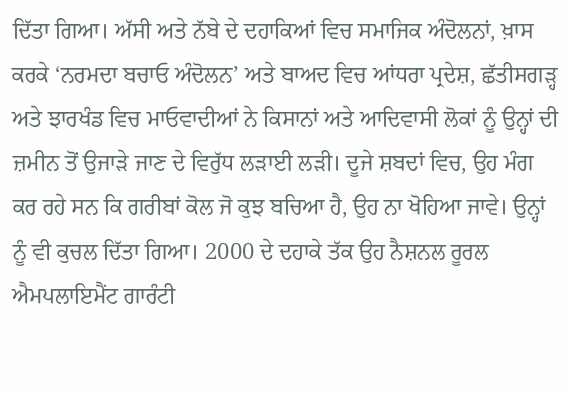ਦਿੱਤਾ ਗਿਆ। ਅੱਸੀ ਅਤੇ ਨੱਬੇ ਦੇ ਦਹਾਕਿਆਂ ਵਿਚ ਸਮਾਜਿਕ ਅੰਦੋਲਨਾਂ, ਖ਼ਾਸ ਕਰਕੇ ‘ਨਰਮਦਾ ਬਚਾਓ ਅੰਦੋਲਨ’ ਅਤੇ ਬਾਅਦ ਵਿਚ ਆਂਧਰਾ ਪ੍ਰਦੇਸ਼, ਛੱਤੀਸਗੜ੍ਹ ਅਤੇ ਝਾਰਖੰਡ ਵਿਚ ਮਾਓਵਾਦੀਆਂ ਨੇ ਕਿਸਾਨਾਂ ਅਤੇ ਆਦਿਵਾਸੀ ਲੋਕਾਂ ਨੂੰ ਉਨ੍ਹਾਂ ਦੀ ਜ਼ਮੀਨ ਤੋਂ ਉਜਾੜੇ ਜਾਣ ਦੇ ਵਿਰੁੱਧ ਲੜਾਈ ਲੜੀ। ਦੂਜੇ ਸ਼ਬਦਾਂ ਵਿਚ, ਉਹ ਮੰਗ ਕਰ ਰਹੇ ਸਨ ਕਿ ਗਰੀਬਾਂ ਕੋਲ ਜੋ ਕੁਝ ਬਚਿਆ ਹੈ, ਉਹ ਨਾ ਖੋਹਿਆ ਜਾਵੇ। ਉਨ੍ਹਾਂ ਨੂੰ ਵੀ ਕੁਚਲ ਦਿੱਤਾ ਗਿਆ। 2000 ਦੇ ਦਹਾਕੇ ਤੱਕ ਉਹ ਨੈਸ਼ਨਲ ਰੂਰਲ ਐਮਪਲਾਇਮੈਂਟ ਗਾਰੰਟੀ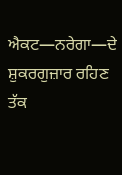ਐਕਟ—ਨਰੇਗਾ—ਦੇ ਸ਼ੁਕਰਗੁਜ਼ਾਰ ਰਹਿਣ ਤੱਕ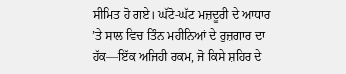ਸੀਮਿਤ ਹੋ ਗਏ। ਘੱਟੋ-ਘੱਟ ਮਜ਼ਦੂਰੀ ਦੇ ਆਧਾਰ ’ਤੇ ਸਾਲ ਵਿਚ ਤਿੰਨ ਮਹੀਨਿਆਂ ਦੇ ਰੁਜ਼ਗਾਰ ਦਾ ਹੱਕ—ਇੱਕ ਅਜਿਹੀ ਰਕਮ, ਜੋ ਕਿਸੇ ਸ਼ਹਿਰ ਦੇ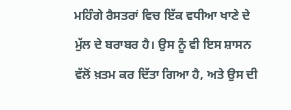ਮਹਿੰਗੇ ਰੈਸਤਰਾਂ ਵਿਚ ਇੱਕ ਵਧੀਆ ਖਾਣੇ ਦੇ ਮੁੱਲ ਦੇ ਬਰਾਬਰ ਹੈ। ਉਸ ਨੂੰ ਵੀ ਇਸ ਸ਼ਾਸਨ ਵੱਲੋਂ ਖ਼ਤਮ ਕਰ ਦਿੱਤਾ ਗਿਆ ਹੈ, ਅਤੇ ਉਸ ਦੀ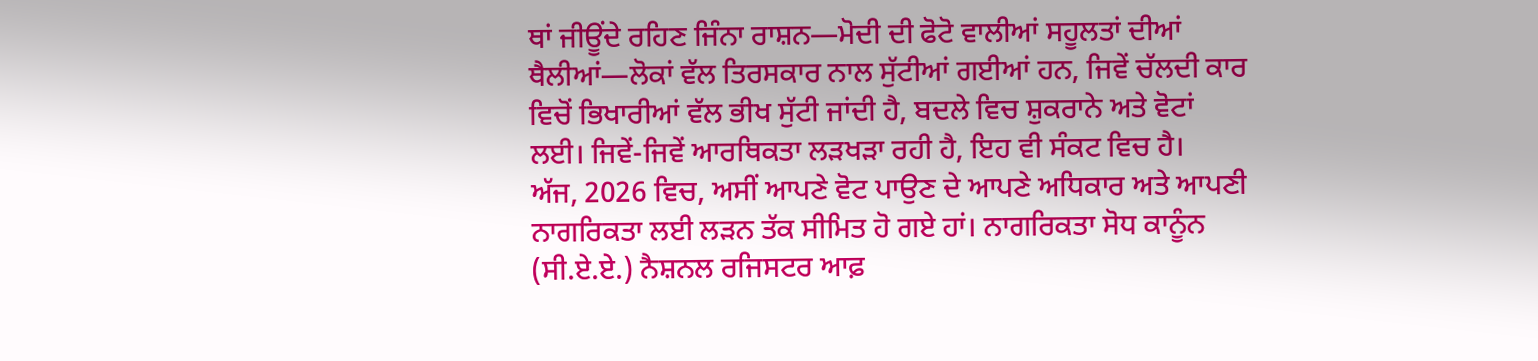ਥਾਂ ਜੀਊਂਦੇ ਰਹਿਣ ਜਿੰਨਾ ਰਾਸ਼ਨ—ਮੋਦੀ ਦੀ ਫੋਟੋ ਵਾਲੀਆਂ ਸਹੂਲਤਾਂ ਦੀਆਂ ਥੈਲੀਆਂ—ਲੋਕਾਂ ਵੱਲ ਤਿਰਸਕਾਰ ਨਾਲ ਸੁੱਟੀਆਂ ਗਈਆਂ ਹਨ, ਜਿਵੇਂ ਚੱਲਦੀ ਕਾਰ ਵਿਚੋਂ ਭਿਖਾਰੀਆਂ ਵੱਲ ਭੀਖ ਸੁੱਟੀ ਜਾਂਦੀ ਹੈ, ਬਦਲੇ ਵਿਚ ਸ਼ੁਕਰਾਨੇ ਅਤੇ ਵੋਟਾਂ ਲਈ। ਜਿਵੇਂ-ਜਿਵੇਂ ਆਰਥਿਕਤਾ ਲੜਖੜਾ ਰਹੀ ਹੈ, ਇਹ ਵੀ ਸੰਕਟ ਵਿਚ ਹੈ।
ਅੱਜ, 2026 ਵਿਚ, ਅਸੀਂ ਆਪਣੇ ਵੋਟ ਪਾਉਣ ਦੇ ਆਪਣੇ ਅਧਿਕਾਰ ਅਤੇ ਆਪਣੀ ਨਾਗਰਿਕਤਾ ਲਈ ਲੜਨ ਤੱਕ ਸੀਮਿਤ ਹੋ ਗਏ ਹਾਂ। ਨਾਗਰਿਕਤਾ ਸੋਧ ਕਾਨੂੰਨ (ਸੀ.ਏ.ਏ.) ਨੈਸ਼ਨਲ ਰਜਿਸਟਰ ਆਫ਼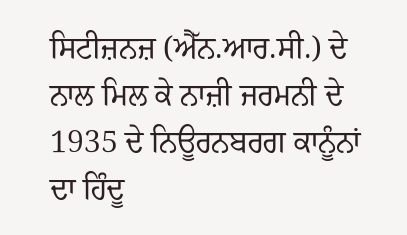ਸਿਟੀਜ਼ਨਜ਼ (ਐੱਨ.ਆਰ.ਸੀ.) ਦੇ ਨਾਲ ਮਿਲ ਕੇ ਨਾਜ਼ੀ ਜਰਮਨੀ ਦੇ 1935 ਦੇ ਨਿਊਰਨਬਰਗ ਕਾਨੂੰਨਾਂ ਦਾ ਹਿੰਦੂ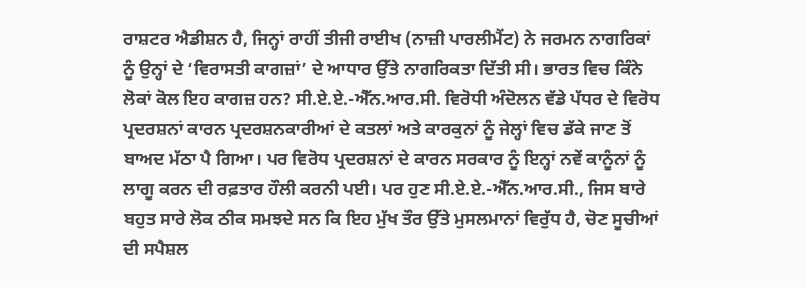ਰਾਸ਼ਟਰ ਐਡੀਸ਼ਨ ਹੈ, ਜਿਨ੍ਹਾਂ ਰਾਹੀਂ ਤੀਜੀ ਰਾਈਖ (ਨਾਜ਼ੀ ਪਾਰਲੀਮੈਂਟ) ਨੇ ਜਰਮਨ ਨਾਗਰਿਕਾਂ ਨੂੰ ਉਨ੍ਹਾਂ ਦੇ ‘ਵਿਰਾਸਤੀ ਕਾਗਜ਼ਾਂ’ ਦੇ ਆਧਾਰ ਉੱਤੇ ਨਾਗਰਿਕਤਾ ਦਿੱਤੀ ਸੀ। ਭਾਰਤ ਵਿਚ ਕਿੰਨੇ ਲੋਕਾਂ ਕੋਲ ਇਹ ਕਾਗਜ਼ ਹਨ? ਸੀ.ਏ.ਏ.-ਐੱਨ.ਆਰ.ਸੀ. ਵਿਰੋਧੀ ਅੰਦੋਲਨ ਵੱਡੇ ਪੱਧਰ ਦੇ ਵਿਰੋਧ ਪ੍ਰਦਰਸ਼ਨਾਂ ਕਾਰਨ ਪ੍ਰਦਰਸ਼ਨਕਾਰੀਆਂ ਦੇ ਕਤਲਾਂ ਅਤੇ ਕਾਰਕੁਨਾਂ ਨੂੰ ਜੇਲ੍ਹਾਂ ਵਿਚ ਡੱਕੇ ਜਾਣ ਤੋਂ ਬਾਅਦ ਮੱਠਾ ਪੈ ਗਿਆ। ਪਰ ਵਿਰੋਧ ਪ੍ਰਦਰਸ਼ਨਾਂ ਦੇ ਕਾਰਨ ਸਰਕਾਰ ਨੂੰ ਇਨ੍ਹਾਂ ਨਵੇਂ ਕਾਨੂੰਨਾਂ ਨੂੰ ਲਾਗੂ ਕਰਨ ਦੀ ਰਫ਼ਤਾਰ ਹੌਲੀ ਕਰਨੀ ਪਈ। ਪਰ ਹੁਣ ਸੀ.ਏ.ਏ.-ਐੱਨ.ਆਰ.ਸੀ., ਜਿਸ ਬਾਰੇ ਬਹੁਤ ਸਾਰੇ ਲੋਕ ਠੀਕ ਸਮਝਦੇ ਸਨ ਕਿ ਇਹ ਮੁੱਖ ਤੌਰ ਉੱਤੇ ਮੁਸਲਮਾਨਾਂ ਵਿਰੁੱਧ ਹੈ, ਚੋਣ ਸੂਚੀਆਂ ਦੀ ਸਪੈਸ਼ਲ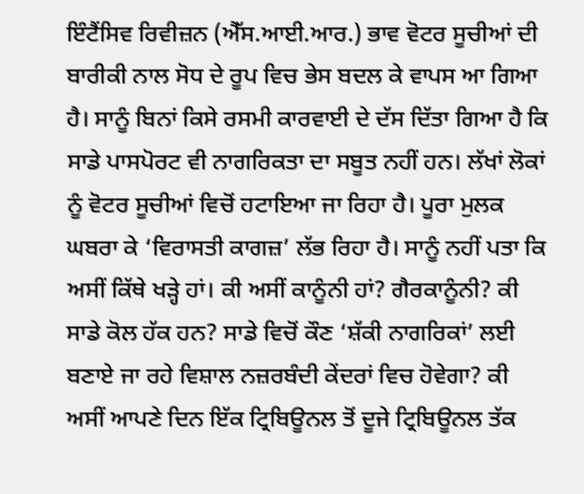ਇੰਟੈਂਸਿਵ ਰਿਵੀਜ਼ਨ (ਐੱਸ.ਆਈ.ਆਰ.) ਭਾਵ ਵੋਟਰ ਸੂਚੀਆਂ ਦੀ ਬਾਰੀਕੀ ਨਾਲ ਸੋਧ ਦੇ ਰੂਪ ਵਿਚ ਭੇਸ ਬਦਲ ਕੇ ਵਾਪਸ ਆ ਗਿਆ ਹੈ। ਸਾਨੂੰ ਬਿਨਾਂ ਕਿਸੇ ਰਸਮੀ ਕਾਰਵਾਈ ਦੇ ਦੱਸ ਦਿੱਤਾ ਗਿਆ ਹੈ ਕਿ ਸਾਡੇ ਪਾਸਪੋਰਟ ਵੀ ਨਾਗਰਿਕਤਾ ਦਾ ਸਬੂਤ ਨਹੀਂ ਹਨ। ਲੱਖਾਂ ਲੋਕਾਂ ਨੂੰ ਵੋਟਰ ਸੂਚੀਆਂ ਵਿਚੋਂ ਹਟਾਇਆ ਜਾ ਰਿਹਾ ਹੈ। ਪੂਰਾ ਮੁਲਕ ਘਬਰਾ ਕੇ ‘ਵਿਰਾਸਤੀ ਕਾਗਜ਼’ ਲੱਭ ਰਿਹਾ ਹੈ। ਸਾਨੂੰ ਨਹੀਂ ਪਤਾ ਕਿ ਅਸੀਂ ਕਿੱਥੇ ਖੜ੍ਹੇ ਹਾਂ। ਕੀ ਅਸੀਂ ਕਾਨੂੰਨੀ ਹਾਂ? ਗੈਰਕਾਨੂੰਨੀ? ਕੀ ਸਾਡੇ ਕੋਲ ਹੱਕ ਹਨ? ਸਾਡੇ ਵਿਚੋਂ ਕੌਣ ‘ਸ਼ੱਕੀ ਨਾਗਰਿਕਾਂ’ ਲਈ ਬਣਾਏ ਜਾ ਰਹੇ ਵਿਸ਼ਾਲ ਨਜ਼ਰਬੰਦੀ ਕੇਂਦਰਾਂ ਵਿਚ ਹੋਵੇਗਾ? ਕੀ ਅਸੀਂ ਆਪਣੇ ਦਿਨ ਇੱਕ ਟ੍ਰਿਬਿਊਨਲ ਤੋਂ ਦੂਜੇ ਟ੍ਰਿਬਿਊਨਲ ਤੱਕ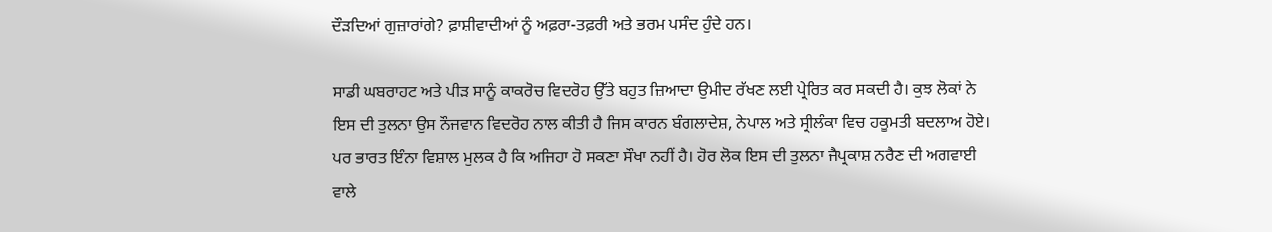ਦੌੜਦਿਆਂ ਗੁਜ਼ਾਰਾਂਗੇ? ਫ਼ਾਸ਼ੀਵਾਦੀਆਂ ਨੂੰ ਅਫ਼ਰਾ-ਤਫ਼ਰੀ ਅਤੇ ਭਰਮ ਪਸੰਦ ਹੁੰਦੇ ਹਨ।

ਸਾਡੀ ਘਬਰਾਹਟ ਅਤੇ ਪੀੜ ਸਾਨੂੰ ਕਾਕਰੋਚ ਵਿਦਰੋਹ ਉੱਤੇ ਬਹੁਤ ਜ਼ਿਆਦਾ ਉਮੀਦ ਰੱਖਣ ਲਈ ਪ੍ਰੇਰਿਤ ਕਰ ਸਕਦੀ ਹੈ। ਕੁਝ ਲੋਕਾਂ ਨੇ ਇਸ ਦੀ ਤੁਲਨਾ ਉਸ ਨੌਜਵਾਨ ਵਿਦਰੋਹ ਨਾਲ ਕੀਤੀ ਹੈ ਜਿਸ ਕਾਰਨ ਬੰਗਲਾਦੇਸ਼, ਨੇਪਾਲ ਅਤੇ ਸ੍ਰੀਲੰਕਾ ਵਿਚ ਹਕੂਮਤੀ ਬਦਲਾਅ ਹੋਏ। ਪਰ ਭਾਰਤ ਇੰਨਾ ਵਿਸ਼ਾਲ ਮੁਲਕ ਹੈ ਕਿ ਅਜਿਹਾ ਹੋ ਸਕਣਾ ਸੌਖਾ ਨਹੀਂ ਹੈ। ਹੋਰ ਲੋਕ ਇਸ ਦੀ ਤੁਲਨਾ ਜੈਪ੍ਰਕਾਸ਼ ਨਰੈਣ ਦੀ ਅਗਵਾਈ ਵਾਲੇ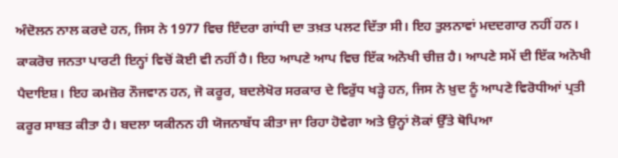ਅੰਦੋਲਨ ਨਾਲ ਕਰਦੇ ਹਨ, ਜਿਸ ਨੇ 1977 ਵਿਚ ਇੰਦਰਾ ਗਾਂਧੀ ਦਾ ਤਖ਼ਤ ਪਲਟ ਦਿੱਤਾ ਸੀ। ਇਹ ਤੁਲਨਾਵਾਂ ਮਦਦਗਾਰ ਨਹੀਂ ਹਨ। ਕਾਕਰੋਚ ਜਨਤਾ ਪਾਰਟੀ ਇਨ੍ਹਾਂ ਵਿਚੋਂ ਕੋਈ ਵੀ ਨਹੀਂ ਹੈ। ਇਹ ਆਪਣੇ ਆਪ ਵਿਚ ਇੱਕ ਅਨੋਖੀ ਚੀਜ਼ ਹੈ। ਆਪਣੇ ਸਮੇਂ ਦੀ ਇੱਕ ਅਨੋਖੀ ਪੈਦਾਇਸ਼। ਇਹ ਕਮਜ਼ੋਰ ਨੌਜਵਾਨ ਹਨ, ਜੋ ਕਰੂਰ, ਬਦਲੇਖੋਰ ਸਰਕਾਰ ਦੇ ਵਿਰੁੱਧ ਖੜ੍ਹੇ ਹਨ, ਜਿਸ ਨੇ ਖ਼ੁਦ ਨੂੰ ਆਪਣੇ ਵਿਰੋਧੀਆਂ ਪ੍ਰਤੀ ਕਰੂਰ ਸਾਬਤ ਕੀਤਾ ਹੈ। ਬਦਲਾ ਯਕੀਨਨ ਹੀ ਯੋਜਨਾਬੱਧ ਕੀਤਾ ਜਾ ਰਿਹਾ ਹੋਵੇਗਾ ਅਤੇ ਉਨ੍ਹਾਂ ਲੋਕਾਂ ਉੱਤੇ ਥੋਪਿਆ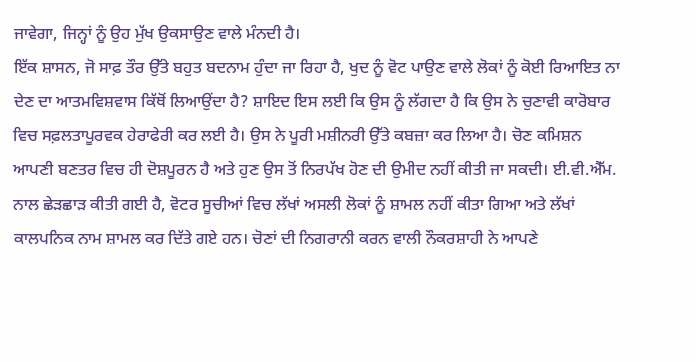ਜਾਵੇਗਾ, ਜਿਨ੍ਹਾਂ ਨੂੰ ਉਹ ਮੁੱਖ ਉਕਸਾਉਣ ਵਾਲੇ ਮੰਨਦੀ ਹੈ।
ਇੱਕ ਸ਼ਾਸਨ, ਜੋ ਸਾਫ਼ ਤੌਰ ਉੱਤੇ ਬਹੁਤ ਬਦਨਾਮ ਹੁੰਦਾ ਜਾ ਰਿਹਾ ਹੈ, ਖੁਦ ਨੂੰ ਵੋਟ ਪਾਉਣ ਵਾਲੇ ਲੋਕਾਂ ਨੂੰ ਕੋਈ ਰਿਆਇਤ ਨਾ ਦੇਣ ਦਾ ਆਤਮਵਿਸ਼ਵਾਸ ਕਿੱਥੋਂ ਲਿਆਉਂਦਾ ਹੈ? ਸ਼ਾਇਦ ਇਸ ਲਈ ਕਿ ਉਸ ਨੂੰ ਲੱਗਦਾ ਹੈ ਕਿ ਉਸ ਨੇ ਚੁਣਾਵੀ ਕਾਰੋਬਾਰ ਵਿਚ ਸਫ਼ਲਤਾਪੂਰਵਕ ਹੇਰਾਫੇਰੀ ਕਰ ਲਈ ਹੈ। ਉਸ ਨੇ ਪੂਰੀ ਮਸ਼ੀਨਰੀ ਉੱਤੇ ਕਬਜ਼ਾ ਕਰ ਲਿਆ ਹੈ। ਚੋਣ ਕਮਿਸ਼ਨ ਆਪਣੀ ਬਣਤਰ ਵਿਚ ਹੀ ਦੋਸ਼ਪੂਰਨ ਹੈ ਅਤੇ ਹੁਣ ਉਸ ਤੋਂ ਨਿਰਪੱਖ ਹੋਣ ਦੀ ਉਮੀਦ ਨਹੀਂ ਕੀਤੀ ਜਾ ਸਕਦੀ। ਈ.ਵੀ.ਐੱਮ. ਨਾਲ ਛੇੜਛਾੜ ਕੀਤੀ ਗਈ ਹੈ, ਵੋਟਰ ਸੂਚੀਆਂ ਵਿਚ ਲੱਖਾਂ ਅਸਲੀ ਲੋਕਾਂ ਨੂੰ ਸ਼ਾਮਲ ਨਹੀਂ ਕੀਤਾ ਗਿਆ ਅਤੇ ਲੱਖਾਂ ਕਾਲਪਨਿਕ ਨਾਮ ਸ਼ਾਮਲ ਕਰ ਦਿੱਤੇ ਗਏ ਹਨ। ਚੋਣਾਂ ਦੀ ਨਿਗਰਾਨੀ ਕਰਨ ਵਾਲੀ ਨੌਕਰਸ਼ਾਹੀ ਨੇ ਆਪਣੇ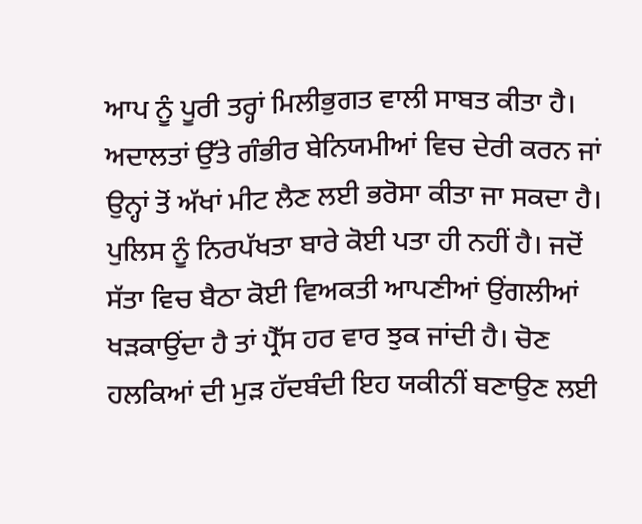ਆਪ ਨੂੰ ਪੂਰੀ ਤਰ੍ਹਾਂ ਮਿਲੀਭੁਗਤ ਵਾਲੀ ਸਾਬਤ ਕੀਤਾ ਹੈ। ਅਦਾਲਤਾਂ ਉੱਤੇ ਗੰਭੀਰ ਬੇਨਿਯਮੀਆਂ ਵਿਚ ਦੇਰੀ ਕਰਨ ਜਾਂ ਉਨ੍ਹਾਂ ਤੋਂ ਅੱਖਾਂ ਮੀਟ ਲੈਣ ਲਈ ਭਰੋਸਾ ਕੀਤਾ ਜਾ ਸਕਦਾ ਹੈ। ਪੁਲਿਸ ਨੂੰ ਨਿਰਪੱਖਤਾ ਬਾਰੇ ਕੋਈ ਪਤਾ ਹੀ ਨਹੀਂ ਹੈ। ਜਦੋਂ ਸੱਤਾ ਵਿਚ ਬੈਠਾ ਕੋਈ ਵਿਅਕਤੀ ਆਪਣੀਆਂ ਉਂਗਲੀਆਂ ਖੜਕਾਉਂਦਾ ਹੈ ਤਾਂ ਪ੍ਰੈੱਸ ਹਰ ਵਾਰ ਝੁਕ ਜਾਂਦੀ ਹੈ। ਚੋਣ ਹਲਕਿਆਂ ਦੀ ਮੁੜ ਹੱਦਬੰਦੀ ਇਹ ਯਕੀਨੀਂ ਬਣਾਉਣ ਲਈ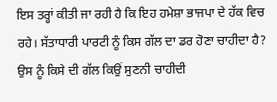ਇਸ ਤਰ੍ਹਾਂ ਕੀਤੀ ਜਾ ਰਹੀ ਹੈ ਕਿ ਇਹ ਹਮੇਸ਼ਾ ਭਾਜਪਾ ਦੇ ਹੱਕ ਵਿਚ ਰਹੇ। ਸੱਤਾਧਾਰੀ ਪਾਰਟੀ ਨੂੰ ਕਿਸ ਗੱਲ ਦਾ ਡਰ ਹੋਣਾ ਚਾਹੀਦਾ ਹੈ? ਉਸ ਨੂੰ ਕਿਸੇ ਦੀ ਗੱਲ ਕਿਉਂ ਸੁਣਨੀ ਚਾਹੀਦੀ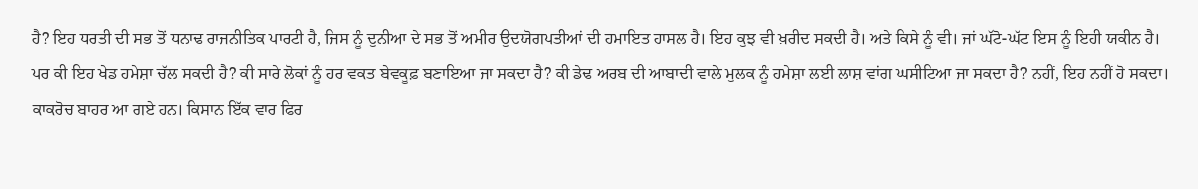ਹੈ? ਇਹ ਧਰਤੀ ਦੀ ਸਭ ਤੋਂ ਧਨਾਢ ਰਾਜਨੀਤਿਕ ਪਾਰਟੀ ਹੈ, ਜਿਸ ਨੂੰ ਦੁਨੀਆ ਦੇ ਸਭ ਤੋਂ ਅਮੀਰ ਉਦਯੋਗਪਤੀਆਂ ਦੀ ਹਮਾਇਤ ਹਾਸਲ ਹੈ। ਇਹ ਕੁਝ ਵੀ ਖ਼ਰੀਦ ਸਕਦੀ ਹੈ। ਅਤੇ ਕਿਸੇ ਨੂੰ ਵੀ। ਜਾਂ ਘੱਟੋ-ਘੱਟ ਇਸ ਨੂੰ ਇਹੀ ਯਕੀਨ ਹੈ।
ਪਰ ਕੀ ਇਹ ਖੇਡ ਹਮੇਸ਼ਾ ਚੱਲ ਸਕਦੀ ਹੈ? ਕੀ ਸਾਰੇ ਲੋਕਾਂ ਨੂੰ ਹਰ ਵਕਤ ਬੇਵਕੂਫ਼ ਬਣਾਇਆ ਜਾ ਸਕਦਾ ਹੈ? ਕੀ ਡੇਢ ਅਰਬ ਦੀ ਆਬਾਦੀ ਵਾਲੇ ਮੁਲਕ ਨੂੰ ਹਮੇਸ਼ਾ ਲਈ ਲਾਸ਼ ਵਾਂਗ ਘਸੀਟਿਆ ਜਾ ਸਕਦਾ ਹੈ? ਨਹੀਂ, ਇਹ ਨਹੀਂ ਹੋ ਸਕਦਾ। ਕਾਕਰੋਚ ਬਾਹਰ ਆ ਗਏ ਹਨ। ਕਿਸਾਨ ਇੱਕ ਵਾਰ ਫਿਰ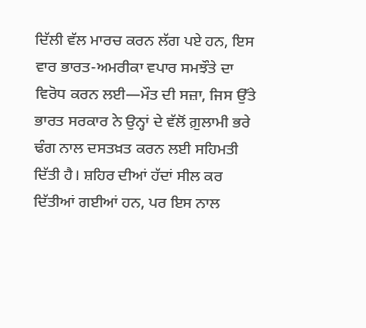ਦਿੱਲੀ ਵੱਲ ਮਾਰਚ ਕਰਨ ਲੱਗ ਪਏ ਹਨ, ਇਸ ਵਾਰ ਭਾਰਤ-ਅਮਰੀਕਾ ਵਪਾਰ ਸਮਝੌਤੇ ਦਾ ਵਿਰੋਧ ਕਰਨ ਲਈ—ਮੌਤ ਦੀ ਸਜ਼ਾ, ਜਿਸ ਉੱਤੇ ਭਾਰਤ ਸਰਕਾਰ ਨੇ ਉਨ੍ਹਾਂ ਦੇ ਵੱਲੋਂ ਗ਼ੁਲਾਮੀ ਭਰੇ ਢੰਗ ਨਾਲ ਦਸਤਖ਼ਤ ਕਰਨ ਲਈ ਸਹਿਮਤੀ ਦਿੱਤੀ ਹੈ। ਸ਼ਹਿਰ ਦੀਆਂ ਹੱਦਾਂ ਸੀਲ ਕਰ ਦਿੱਤੀਆਂ ਗਈਆਂ ਹਨ, ਪਰ ਇਸ ਨਾਲ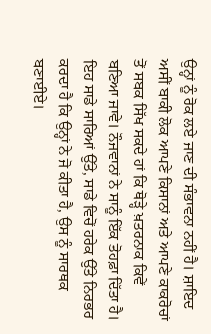ਉਨ੍ਹਾਂ ਨੂੰ ਰੋਕ ਲਏ ਜਾਣ ਦੀ ਸੰਭਾਵਨਾ ਨਹੀਂ ਹੈ। ਸ਼ਾਇਦ ਅਸੀਂ ਬਾਕੀ ਲੋਕ ਆਪਣੇ ਕਿਸਾਨਾਂ ਅਤੇ ਆਪਣੇ ਕਾਕਰੋਚਾਂ ਤੋਂ ਸਬਕ ਸਿੱਖ ਸਕਦੇ ਹਾਂ ਕਿ ਥੋੜ੍ਹੇ ਖ਼ਤਰਨਾਕ ਕਿਵੇਂ ਬਣਿਆ ਜਾਵੇ। ਨੌਜਵਾਨਾਂ ਨੇ ਸਾਨੂੰ ਇੱਕ ਤੋਹਫ਼ਾ ਦਿੱਤਾ ਹੈ। ਇਹ ਸਾਡੇ ਸਾਰਿਆਂ ਉੱਤੇ, ਸਾਡੇ ਵਿਚੋਂ ਹਰੇਕ ਉੱਤੇ ਨਿਰਭਰ ਕਰਦਾ ਹੈ ਕਿ ਉਨ੍ਹਾਂ ਨੇ ਜੋ ਕੀਤਾ ਹੈ, ਉਸ ਨੂੰ ਸਾਰਥਕ ਬਣਾਈਏ।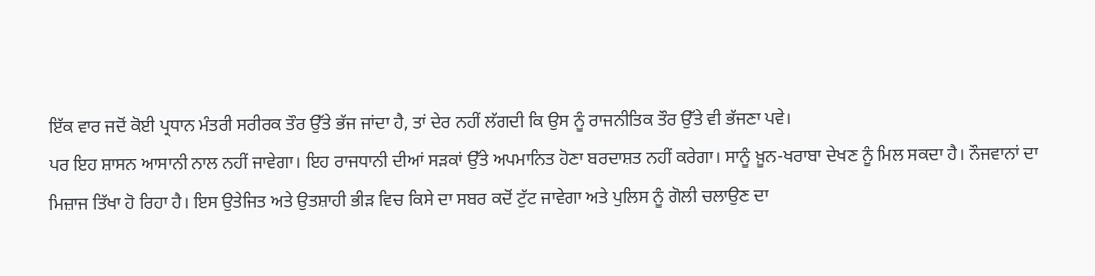ਇੱਕ ਵਾਰ ਜਦੋਂ ਕੋਈ ਪ੍ਰਧਾਨ ਮੰਤਰੀ ਸਰੀਰਕ ਤੌਰ ਉੱਤੇ ਭੱਜ ਜਾਂਦਾ ਹੈ, ਤਾਂ ਦੇਰ ਨਹੀਂ ਲੱਗਦੀ ਕਿ ਉਸ ਨੂੰ ਰਾਜਨੀਤਿਕ ਤੌਰ ਉੱਤੇ ਵੀ ਭੱਜਣਾ ਪਵੇ।
ਪਰ ਇਹ ਸ਼ਾਸਨ ਆਸਾਨੀ ਨਾਲ ਨਹੀਂ ਜਾਵੇਗਾ। ਇਹ ਰਾਜਧਾਨੀ ਦੀਆਂ ਸੜਕਾਂ ਉੱਤੇ ਅਪਮਾਨਿਤ ਹੋਣਾ ਬਰਦਾਸ਼ਤ ਨਹੀਂ ਕਰੇਗਾ। ਸਾਨੂੰ ਖ਼ੂਨ-ਖਰਾਬਾ ਦੇਖਣ ਨੂੰ ਮਿਲ ਸਕਦਾ ਹੈ। ਨੌਜਵਾਨਾਂ ਦਾ ਮਿਜ਼ਾਜ ਤਿੱਖਾ ਹੋ ਰਿਹਾ ਹੈ। ਇਸ ਉਤੇਜਿਤ ਅਤੇ ਉਤਸ਼ਾਹੀ ਭੀੜ ਵਿਚ ਕਿਸੇ ਦਾ ਸਬਰ ਕਦੋਂ ਟੁੱਟ ਜਾਵੇਗਾ ਅਤੇ ਪੁਲਿਸ ਨੂੰ ਗੋਲੀ ਚਲਾਉਣ ਦਾ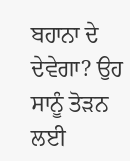ਬਹਾਨਾ ਦੇ ਦੇਵੇਗਾ? ਉਹ ਸਾਨੂੰ ਤੋੜਨ ਲਈ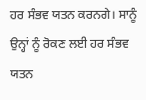ਹਰ ਸੰਭਵ ਯਤਨ ਕਰਨਗੇ। ਸਾਨੂੰ ਉਨ੍ਹਾਂ ਨੂੰ ਰੋਕਣ ਲਈ ਹਰ ਸੰਭਵ ਯਤਨ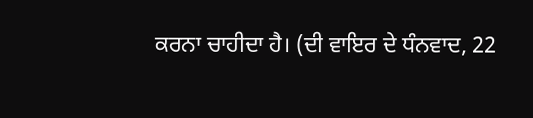ਕਰਨਾ ਚਾਹੀਦਾ ਹੈ। (ਦੀ ਵਾਇਰ ਦੇ ਧੰਨਵਾਦ, 22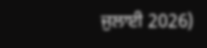ਜੁਲਾਈ 2026)